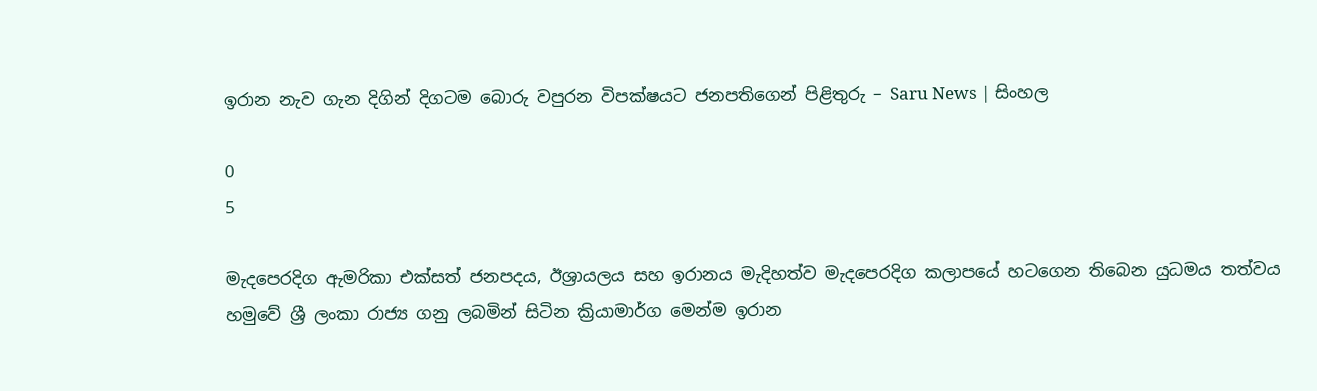ඉරාන නැව ගැන දිගින් දිගටම බොරු වපුරන විපක්ෂයට ජනපතිගෙන් පිළිතුරු – Saru News | සිංහල

0
5

මැදපෙරදිග ඇමරිකා එක්සත් ජනපදය, ඊශ්‍රායලය සහ ඉරානය මැදිහත්ව මැදපෙරදිග කලාපයේ හටගෙන තිබෙන යුධමය තත්වය හමුවේ ශ්‍රී ලංකා රාජ්‍ය ගනු ලබමින් සිටින ක්‍රියාමාර්ග මෙන්ම ඉරාන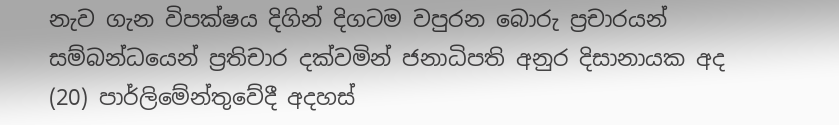නැව ගැන විපක්ෂය දිගින් දිගටම වපුරන බොරු ප්‍රචාරයන් සම්බන්ධයෙන් ප්‍රතිචාර දක්වමින් ජනාධිපති අනුර දිසානායක අද (20) පාර්ලිමේන්තුවේදී අදහස්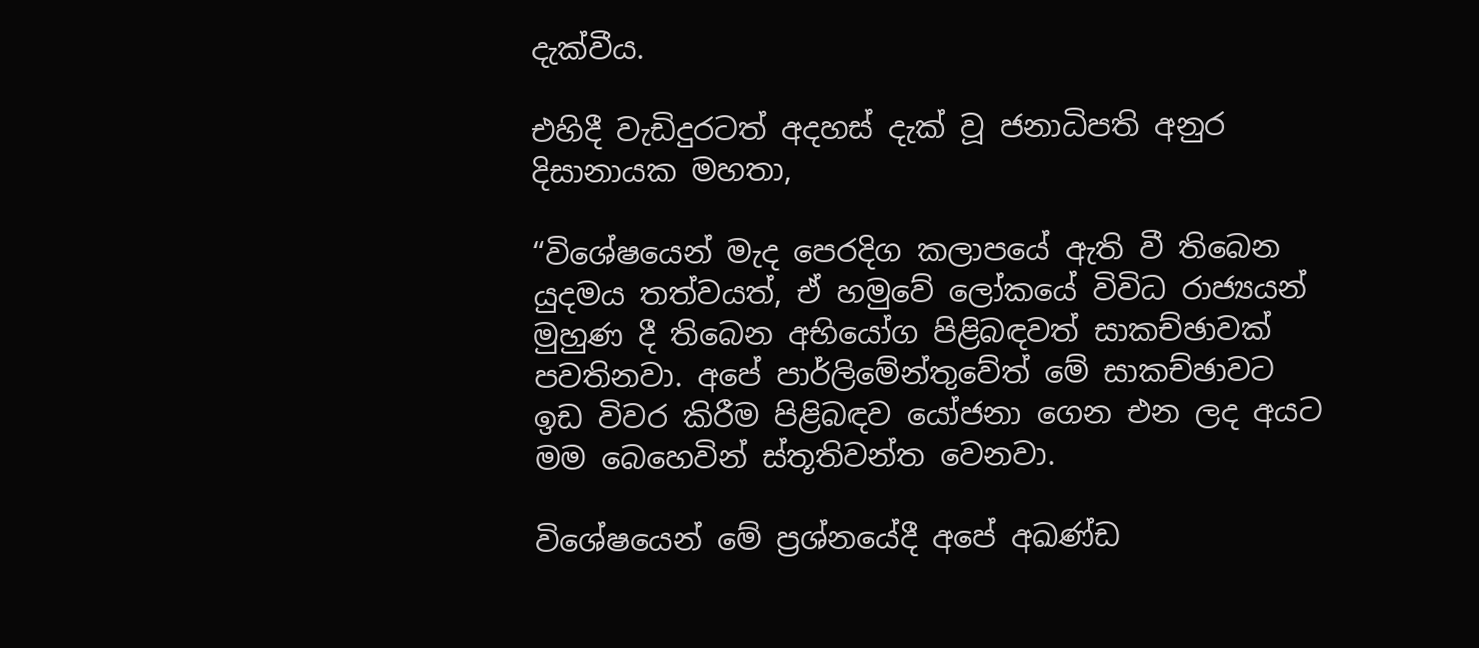දැක්වීය.

එහිදී වැඩිදුරටත් අදහස් දැක් වූ ජනාධිපති අනුර දිසානායක මහතා,

“විශේෂයෙන් මැද පෙරදිග කලාපයේ ඇති වී තිබෙන යුදමය තත්වයත්, ඒ හමුවේ ලෝකයේ විවිධ රාජ්‍යයන් මුහුණ දී තිබෙන අභියෝග පිළිබඳවත් සාකච්ඡාවක් පවතිනවා. අපේ පාර්ලිමේන්තුවේත් මේ සාකච්ඡාවට ඉඩ විවර කිරීම පිළිබඳව යෝජනා ගෙන එන ලද අයට මම බෙහෙවින් ස්තූතිවන්ත වෙනවා.

විශේෂයෙන් මේ ප්‍රශ්නයේදී අපේ අඛණ්ඩ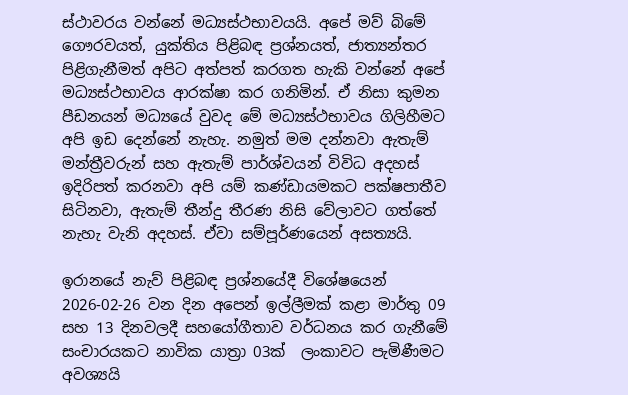ස්ථාවරය වන්නේ මධ්‍යස්ථභාවයයි. අපේ මව් බිමේ ගෞරවයත්, යුක්තිය පිළිබඳ ප්‍රශ්නයත්, ජාත්‍යන්තර පිළිගැනීමත් අපිට අත්පත් කරගත හැකි වන්නේ අපේ මධ්‍යස්ථභාවය ආරක්ෂා කර ගනිමින්. ඒ නිසා කුමන පීඩනයන් මධ්‍යයේ වුවද මේ මධ්‍යස්ථභාවය ගිලිහීමට අපි ඉඩ දෙන්නේ නැහැ. නමුත් මම දන්නවා ඇතැම් මන්ත්‍රීවරුන් සහ ඇතැම් පාර්ශ්වයන් විවිධ අදහස් ඉදිරිපත් කරනවා අපි යම් කණ්ඩායමකට පක්ෂපාතීව සිටිනවා, ඇතැම් තීන්දු තීරණ නිසි වේලාවට ගත්තේ නැහැ වැනි අදහස්. ඒවා සම්පූර්ණයෙන් අසත්‍යයි.

ඉරානයේ නැව් පිළිබඳ ප්‍රශ්නයේදී විශේෂයෙන් 2026-02-26 වන දින අපෙන් ඉල්ලීමක් කළා මාර්තු 09 සහ 13 දිනවලදී සහයෝගීතාව වර්ධනය කර ගැනීමේ සංචාරයකට නාවික යාත්‍රා 03ක්  ලංකාවට පැමිණීමට අවශ්‍යයි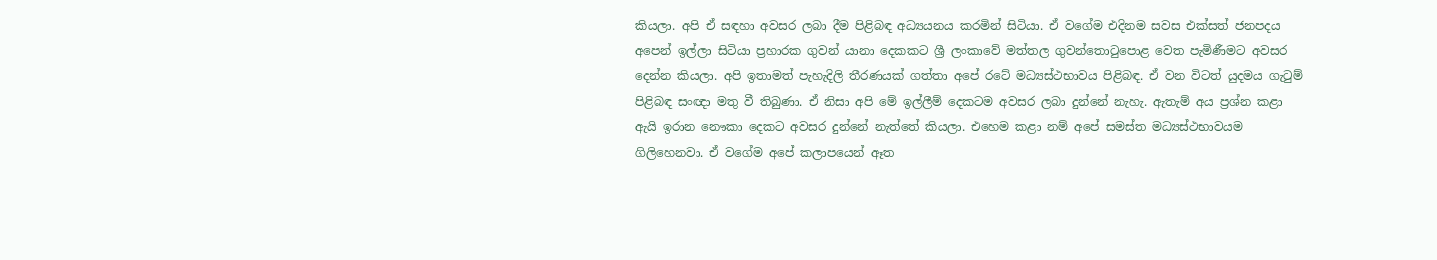කියලා. අපි ඒ සඳහා අවසර ලබා දීම පිළිබඳ අධ්‍යයනය කරමින් සිටියා. ඒ වගේම එදිනම සවස එක්සත් ජනපදය අපෙන් ඉල්ලා සිටියා ප්‍රහාරක ගුවන් යානා දෙකකට ශ්‍රී ලංකාවේ මත්තල ගුවන්තොටුපොළ වෙත පැමිණීමට අවසර දෙන්න කියලා. අපි ඉතාමත් පැහැදිලි තීරණයක් ගත්තා අපේ රටේ මධ්‍යස්ථභාවය පිළිබඳ. ඒ වන විටත් යුදමය ගැටුම් පිළිබඳ සංඥා මතු වී තිබුණා. ඒ නිසා අපි මේ ඉල්ලීම් දෙකටම අවසර ලබා දුන්නේ නැහැ. ඇතැම් අය ප්‍රශ්න කළා ඇයි ඉරාන නෞකා දෙකට අවසර දුන්නේ නැත්තේ කියලා. එහෙම කළා නම් අපේ සමස්ත මධ්‍යස්ථභාවයම ගිලිහෙනවා. ඒ වගේම අපේ කලාපයෙන් ඈත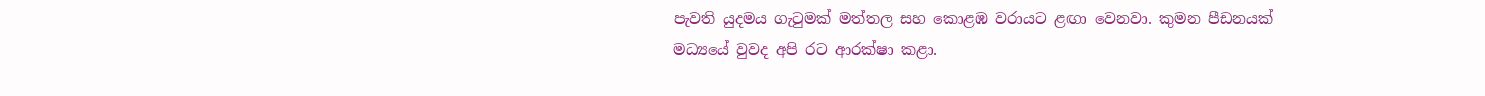පැවති යුදමය ගැටුමක් මත්තල සහ කොළඹ වරායට ළඟා වෙනවා. කුමන පීඩනයක් මධ්‍යයේ වුවද අපි රට ආරක්ෂා කළා.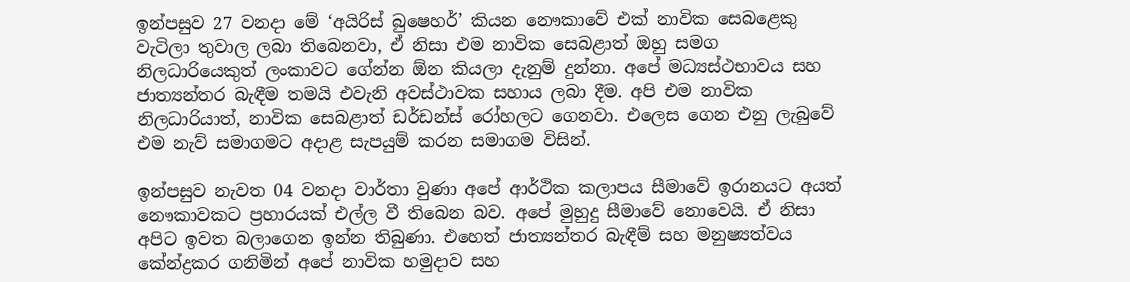ඉන්පසුව 27 වනදා මේ ‘අයිරිස් බුෂෙහර්’ කියන නෞකාවේ එක් නාවික සෙබළෙකු වැටිලා තුවාල ලබා තිබෙනවා, ඒ නිසා එම නාවික සෙබළාත් ඔහු සමග නිලධාරියෙකුත් ලංකාවට ගේන්න ඕන කියලා දැනුම් දුන්නා. අපේ මධ්‍යස්ථභාවය සහ ජාත්‍යන්තර බැඳීම තමයි එවැනි අවස්ථාවක සහාය ලබා දීම. අපි එම නාවික නිලධාරියාත්, නාවික සෙබළාත් ඩර්ඩන්ස් රෝහලට ගෙනවා. එලෙස ගෙන එනු ලැබුවේ එම නැව් සමාගමට අදාළ සැපයුම් කරන සමාගම විසින්.

ඉන්පසුව නැවත 04 වනදා වාර්තා වුණා අපේ ආර්ථික කලාපය සීමාවේ ඉරානයට අයත් නෞකාවකට ප්‍රහාරයක් එල්ල වී තිබෙන බව. අපේ මුහුදු සීමාවේ නොවෙයි. ඒ නිසා අපිට ඉවත බලාගෙන ඉන්න තිබුණා. එහෙත් ජාත්‍යන්තර බැඳීම් සහ මනුෂ්‍යත්වය කේන්ද්‍රකර ගනිමින් අපේ නාවික හමුදාව සහ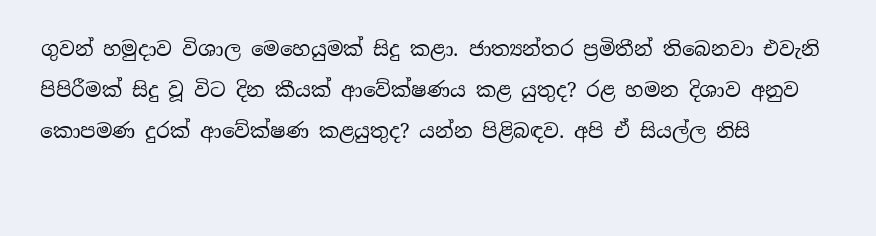ගුවන් හමුදාව විශාල මෙහෙයුමක් සිදු කළා. ජාත්‍යන්තර ප්‍රමිතීන් තිබෙනවා එවැනි පිපිරීමක් සිදු වූ විට දින කීයක් ආවේක්ෂණය කළ යුතුද? රළ හමන දිශාව අනුව කොපමණ දුරක් ආවේක්ෂණ කළයුතුද? යන්න පිළිබඳව. අපි ඒ සියල්ල නිසි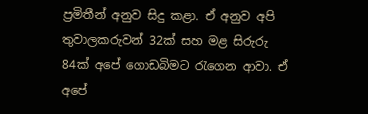ප්‍රමිතීන් අනුව සිදු කළා. ඒ අනුව අපි තුවාලකරුවන් 32ක් සහ මළ සිරුරු 84ක් අපේ ගොඩබිමට රැගෙන ආවා. ඒ අපේ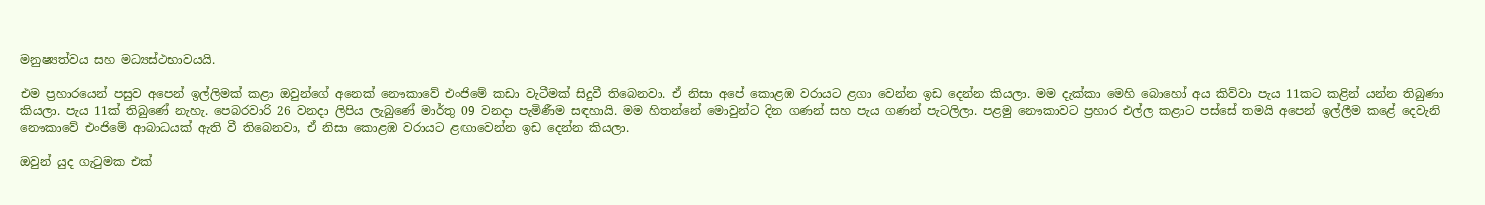මනුෂ්‍යත්වය සහ මධ්‍යස්ථභාවයයි.

එම ප්‍රහාරයෙන් පසුව අපෙන් ඉල්ලිමක් කළා ඔවුන්ගේ අනෙක් නෞකාවේ එංජිමේ කඩා වැටීමක් සිදුවී තිබෙනවා. ඒ නිසා අපේ කොළඹ වරායට ළගා වෙන්න ඉඩ දෙන්න කියලා. මම දැක්කා මෙහි බොහෝ අය කිව්වා පැය 11කට කළින් යන්න තිබුණා කියලා. පැය 11ක් තිබුණේ නැහැ. පෙබරවාරි 26 වනදා ලිපිය ලැබුණේ මාර්තු 09 වනදා පැමිණීම සඳහායි. මම හිතන්නේ මොවුන්ට දින ගණන් සහ පැය ගණන් පැටලිලා. පළමු නෞකාවට ප්‍රහාර එල්ල කළාට පස්සේ තමයි අපෙන් ඉල්ලීම කළේ දෙවැනි නෞකාවේ එංජිමේ ආබාධයක් ඇති වී තිබෙනවා, ඒ නිසා කොළඹ වරායට ළඟාවෙන්න ඉඩ දෙන්න කියලා.

ඔවුන් යුද ගැටුමක එක්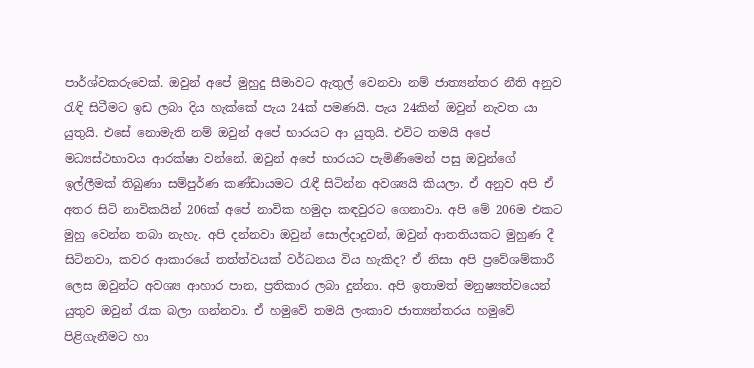පාර්ශ්වකරුවෙක්. ඔවුන් අපේ මුහුදු සීමාවට ඇතුල් වෙනවා නම් ජාත්‍යන්තර නීති අනුව  රැඳි සිටීමට ඉඩ ලබා දිය හැක්කේ පැය 24ක් පමණයි. පැය 24කින් ඔවුන් නැවත යා යුතුයි. එසේ නොමැති නම් ඔවුන් අපේ භාරයට ආ යුතුයි. එවිට තමයි අපේ මධ්‍යස්ථභාවය ආරක්ෂා වන්නේ. ඔවුන් අපේ භාරයට පැමිණීමෙන් පසු ඔවුන්ගේ ඉල්ලීමක් තිබුණා සම්පුර්ණ කණ්ඩායමට රැඳී සිටින්න අවශ්‍යයි කියලා. ඒ අනුව අපි ඒ අතර සිටි නාවිකයින් 206ක් අපේ නාවික හමුදා කඳවුරට ගෙනාවා. අපි මේ 206ම එකට මුහු වෙන්න තබා නැහැ. අපි දන්නවා ඔවුන් සොල්දාදුවන්, ඔවුන් ආතතියකට මුහුණ දී සිටිනවා, කවර ආකාරයේ තත්ත්වයක් වර්ධනය විය හැකිද? ඒ නිසා අපි ප්‍රවේශම්කාරී ලෙස ඔවුන්ට අවශ්‍ය ආහාර පාන, ප්‍රතිකාර ලබා දුන්නා. අපි ඉතාමත් මනුෂ්‍යත්වයෙන් යුතුව ඔවුන් රැක බලා ගන්නවා. ඒ හමුවේ තමයි ලංකාව ජාත්‍යන්තරය හමුවේ පිළිගැනීමට හා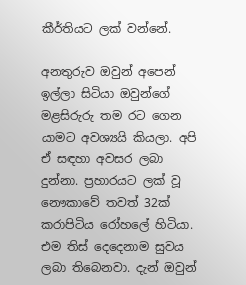කීර්තියට ලක් වන්නේ.

අනතුරුව ඔවුන් අපෙන් ඉල්ලා සිටියා ඔවුන්ගේ මළසිරුරු තම රට ගෙන යාමට අවශ්‍යයි කියලා. අපි ඒ සඳහා අවසර ලබා දුන්නා. ප්‍රහාරයට ලක් වූ නෞකාවේ තවත් 32ක් කරාපිටිය රෝහලේ හිටියා. එම තිස් දෙදෙනාම සුවය ලබා තිබෙනවා. දැන් ඔවුන්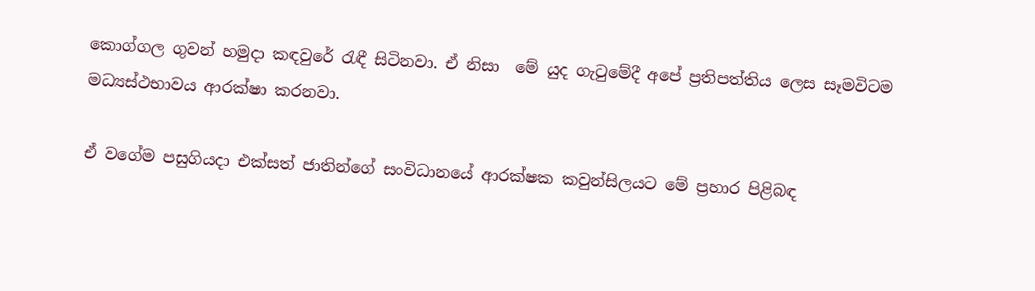කොග්ගල ගුවන් හමුදා කඳවුරේ රැඳී සිටිනවා. ඒ නිසා  මේ යුද ගැටුමේදී අපේ ප්‍රතිපත්තිය ලෙස සෑමවිටම මධ්‍යස්ථභාවය ආරක්ෂා කරනවා.

ඒ වගේම පසුගියදා එක්සත් ජාතින්ගේ සංවිධානයේ ආරක්ෂක කවුන්සිලයට මේ ප්‍රහාර පිළිබඳ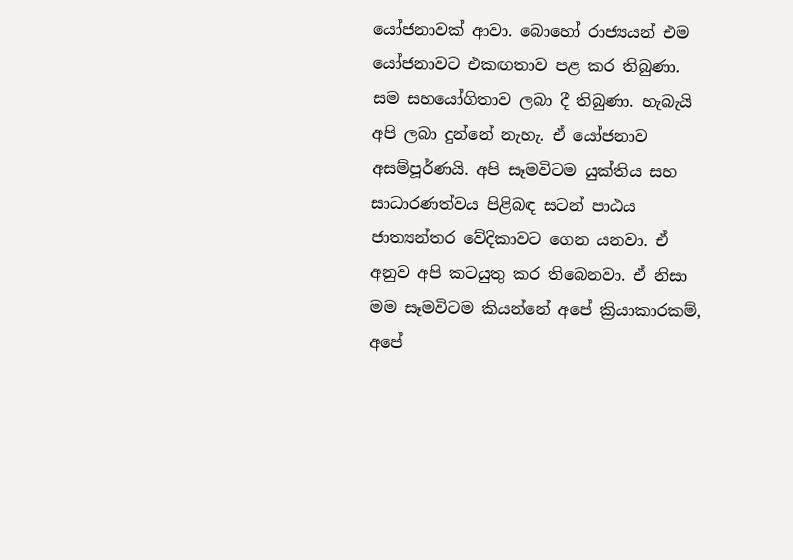යෝජනාවක් ආවා. බොහෝ රාජ්‍යයන් එම යෝජනාවට එකඟතාව පළ කර තිබුණා. සම සහයෝගිතාව ලබා දී තිබුණා. හැබැයි අපි ලබා දුන්නේ නැහැ. ඒ යෝජනාව අසම්පූර්ණයි. අපි සෑමවිටම යුක්තිය සහ සාධාරණත්වය පිළිබඳ සටන් පාඨය ජාත්‍යන්තර වේදිකාවට ගෙන යනවා. ඒ අනුව අපි කටයුතු කර තිබෙනවා. ඒ නිසා මම සෑමවිටම කියන්නේ අපේ ක්‍රියාකාරකම්, අපේ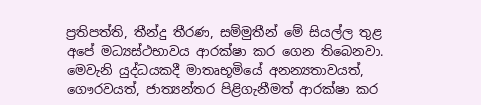ප්‍රතිපත්ති, තීන්දු තීරණ, සම්මුතීන් මේ සියල්ල තුළ අපේ මධ්‍යස්ථභාවය ආරක්ෂා කර ගෙන තිබෙනවා. මෙවැනි යුද්ධයකදී මාතෘභූමියේ අනන්‍යතාවයත්, ගෞරවයත්, ජාත්‍යන්තර පිළිගැනීමත් ආරක්ෂා කර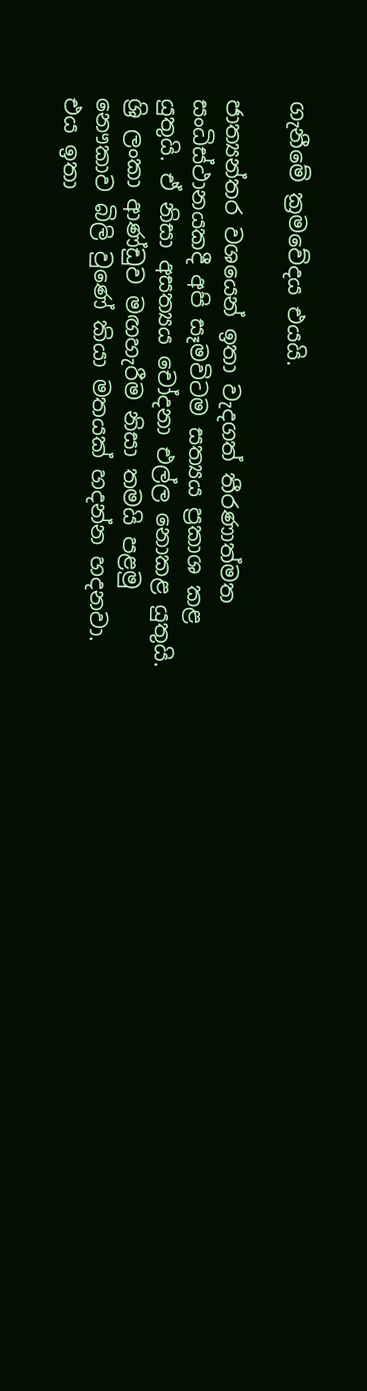ගැනීමේ ක්‍රමවේදය එයයි.

ජාත්‍යන්තර වශයෙන් ඉතා වැදගත් තීරණාත්මත සංධිස්ථානයකදී අපි සෑමවිටම සත්‍යය ප්‍රකාශ කළ යුතුයි. ඒ නිසා අසත්‍යය චෝදනා එල්ල නොකළ යුතුයි. ශ්‍රි ලංකා ආණ්ඩුව මඟහැරීම නිසා තමයි පළමු නෞකාව බිලි වුණේ කියා මතයක් හදන්න හදනවා. එය ඉතා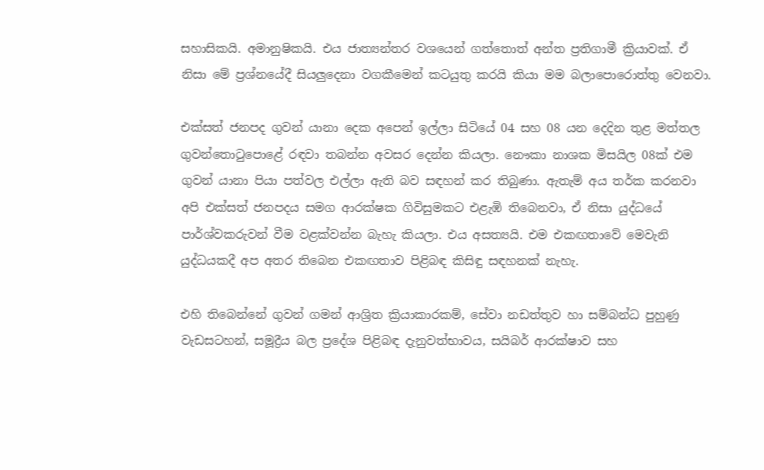සහාසිකයි. අමානුෂිකයි. එය ජාත්‍යන්තර වශයෙන් ගත්තොත් අන්ත ප්‍රතිගාමී ක්‍රියාවක්. ඒ නිසා මේ ප්‍රශ්නයේදී සියලුදෙනා වගකීමෙන් කටයුතු කරයි කියා මම බලාපොරොත්තු වෙනවා.

එක්සත් ජනපද ගුවන් යානා දෙක අපෙන් ඉල්ලා සිටියේ 04 සහ 08 යන දෙදින තුළ මත්තල ගුවන්තොටුපොළේ රඳවා තබන්න අවසර දෙන්න කියලා. නෞකා නාශක මිසයිල 08ක් එම ගුවන් යානා පියා පත්වල එල්ලා ඇති බව සඳහන් කර තිබුණා. ඇතැම් අය තර්ක කරනවා අපි එක්සත් ජනපදය සමග ආරක්ෂක ගිවිසුමකට එළැඹි තිබෙනවා, ඒ නිසා යුද්ධයේ පාර්ශ්වකරුවන් වීම වළක්වන්න බැහැ කියලා. එය අසත්‍යයි. එම එකඟතාවේ මෙවැනි යුද්ධයකදී අප අතර තිබෙන එකඟතාව පිළිබඳ කිසිඳු සඳහනක් නැහැ.

එහි තිබෙන්නේ ගුවන් ගමන් ආශ්‍රිත ක්‍රියාකාරකම්, සේවා නඩත්තුව හා සම්බන්ධ පුහුණු වැඩසටහන්, සමූද්‍රීය බල ප්‍රදේශ පිළිබඳ දැනුවත්භාවය, සයිබර් ආරක්ෂාව සහ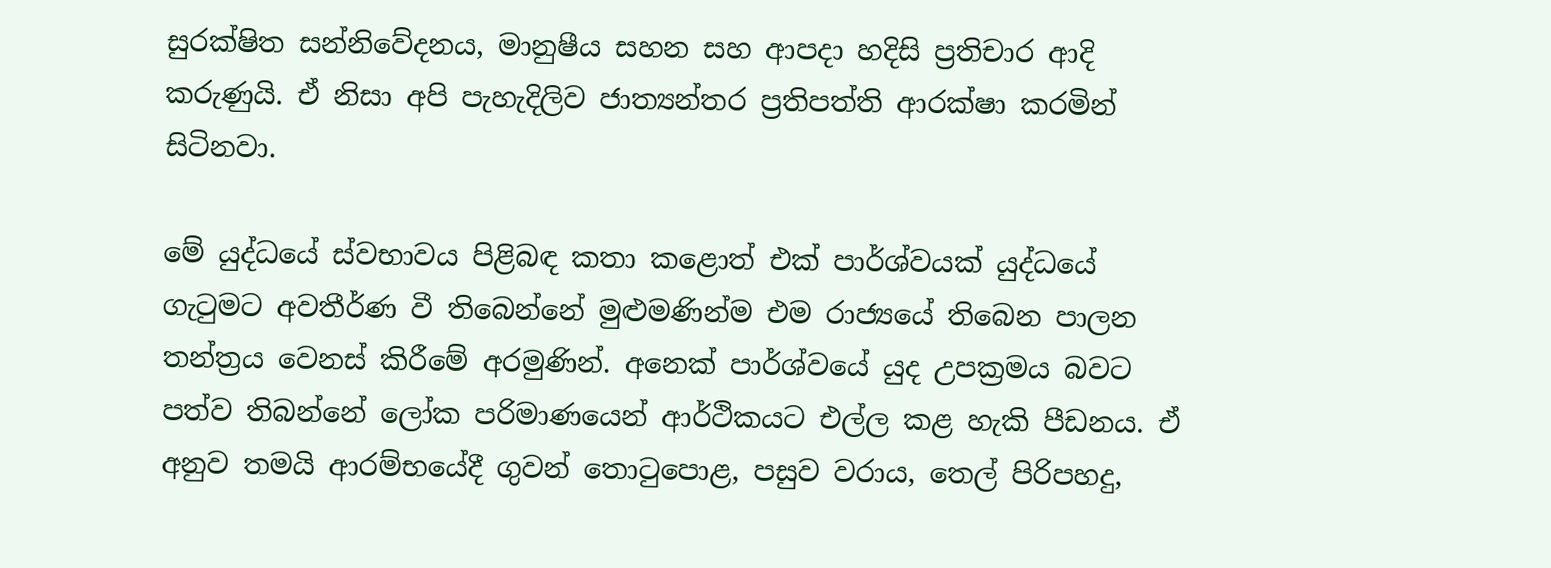සුරක්ෂිත සන්නිවේදනය, මානුෂීය සහන සහ ආපදා හදිසි ප්‍රතිචාර ආදි කරුණුයි. ඒ නිසා අපි පැහැදිලිව ජාත්‍යන්තර ප්‍රතිපත්ති ආරක්ෂා කරමින් සිටිනවා.

මේ යුද්ධයේ ස්වභාවය පිළිබඳ කතා කළොත් එක් පාර්ශ්වයක් යුද්ධයේ ගැටුමට අවතීර්ණ වී තිබෙන්නේ මුළුමණින්ම එම රාජ්‍යයේ තිබෙන පාලන තන්ත්‍රය වෙනස් කිරීමේ අරමුණින්. අනෙක් පාර්ශ්වයේ යුද උපක්‍රමය බවට පත්ව තිබන්නේ ලෝක පරිමාණයෙන් ආර්ථිකයට එල්ල කළ හැකි පීඩනය. ඒ අනුව තමයි ආරම්භයේදී ගුවන් තොටුපොළ, පසුව වරාය, තෙල් පිරිපහදු,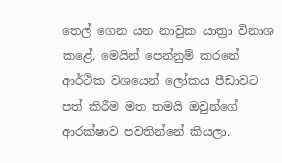තෙල් ගෙන යන නාවුක යාත්‍රා විනාශ කළේ. මෙයින් පෙන්නුම් කරනේ ආර්ථික වශයෙන් ලෝකය පීඩාවට පත් කිරීම මත තමයි ඔවුන්ගේ ආරක්ෂාව පවතින්නේ කියලා.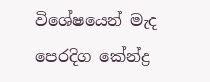විශේෂයෙන් මැද පෙරදිග කේන්ද්‍ර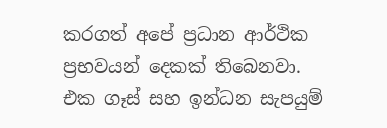කරගත් අපේ ප්‍රධාන ආර්ථික ප්‍රභවයන් දෙකක් තිබෙනවා. එක ගෑස් සහ ඉන්ධන සැපයුම්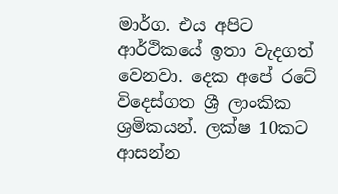මාර්ග. එය අපිට ආර්ථිකයේ ඉතා වැදගත් වෙනවා. දෙක අපේ රටේ විදෙස්ගත ශ්‍රී ලාංකික ශ්‍රමිකයන්. ලක්ෂ 10කට ආසන්න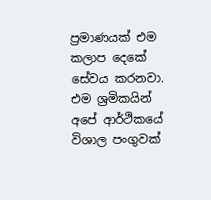ප්‍රමාණයක් එම කලාප දෙකේ සේවය කරනවා. එම ශ්‍රමිකයින් අපේ ආර්ථිකයේ විශාල පංගුවක්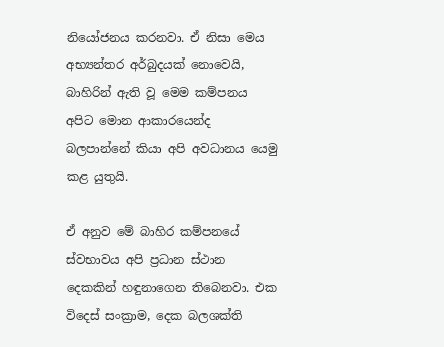නියෝජනය කරනවා. ඒ නිසා මෙය අභ්‍යන්තර අර්බුදයක් නොවෙයි, බාහිරින් ඇති වූ මෙම කම්පනය අපිට මොන ආකාරයෙන්ද බලපාන්නේ කියා අපි අවධානය යෙමු කළ යුතුයි.

ඒ අනුව මේ බාහිර කම්පනයේ ස්වභාවය අපි ප්‍රධාන ස්ථාන දෙකකින් හඳුනාගෙන තිබෙනවා. එක විදෙස් සංක්‍රාම, දෙක බලශක්ති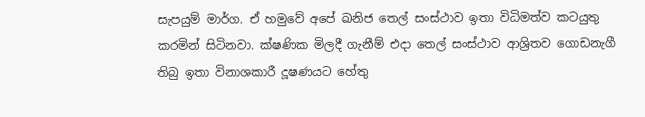සැපයුම් මාර්ග. ඒ හමුවේ අපේ ඛනිජ තෙල් සංස්ථාව ඉතා විධිමත්ව කටයුතු කරමින් සිටිනවා. ක්ෂණික මිලදී ගැනීම් එදා තෙල් සංස්ථාව ආශ්‍රිතව ගොඩනැගී තිබු ඉතා විනාශකාරී දූෂණයට හේතු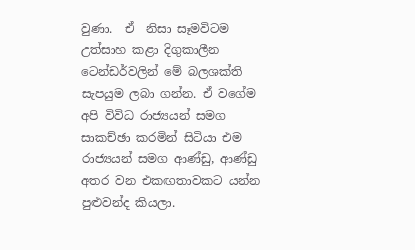වුණා.  ඒ  නිසා සෑමවිටම උත්සාහ කළා දිගුකාලීන ටෙන්ඩර්වලින් මේ බලශක්ති සැපයුම ලබා ගන්න. ඒ වගේම අපි විවිධ රාජ්‍යයන් සමග සාකච්ඡා කරමින් සිටියා එම රාජ්‍යයන් සමග ආණ්ඩු, ආණ්ඩු අතර වන එකඟතාවකට යන්න පුළුවන්ද කියලා.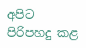අපිට පිරිපහදු කළ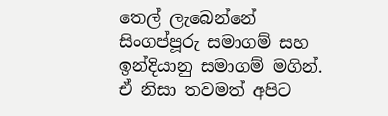තෙල් ලැබෙන්නේ සිංගප්පූරු සමාගම් සහ ඉන්දියානු සමාගම් මගින්. ඒ නිසා තවමත් අපිට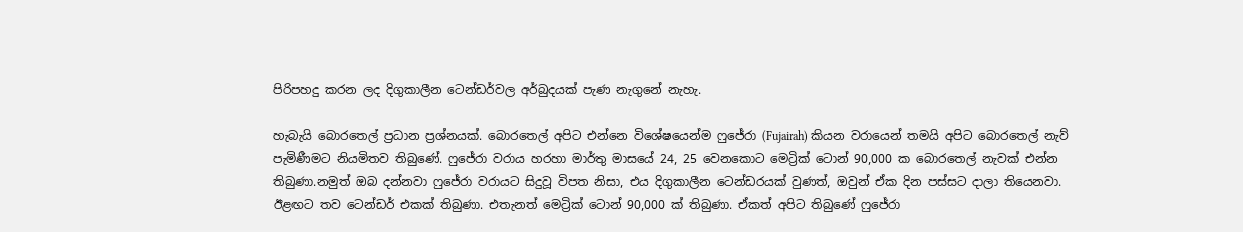පිරිපහදු කරන ලද දිගුකාලීන ටෙන්ඩර්වල අර්බුදයක් පැණ නැගුනේ නැහැ.

හැබැයි බොරතෙල් ප්‍රධාන ප්‍රශ්නයක්. බොරතෙල් අපිට එන්නෙ විශේෂයෙන්ම ෆුජේරා (Fujairah) කියන වරායෙන් තමයි අපිට බොරතෙල් නැව් පැමිණීමට නියමිතව තිබුණේ. ෆුජේරා වරාය හරහා මාර්තු මාසයේ 24, 25 වෙනකොට මෙට්‍රික් ටොන් 90,000 ක බොරතෙල් නැවක් එන්න තිබුණා.නමුත් ඔබ දන්නවා ෆුජේරා වරායට සිදුවූ විපත නිසා, එය දිගුකාලීන ටෙන්ඩරයක් වුණත්, ඔවුන් ඒක දින පස්සට දාලා තියෙනවා. ඊළඟට තව ටෙන්ඩර් එකක් තිබුණා. එතැනත් මෙට්‍රික් ටොන් 90,000 ක් තිබුණා. ඒකත් අපිට තිබුණේ ෆුජේරා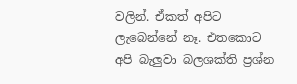වලින්. ඒකත් අපිට ලැබෙන්නේ නෑ. එතකොට අපි බැලුවා බලශක්ති ප්‍රශ්න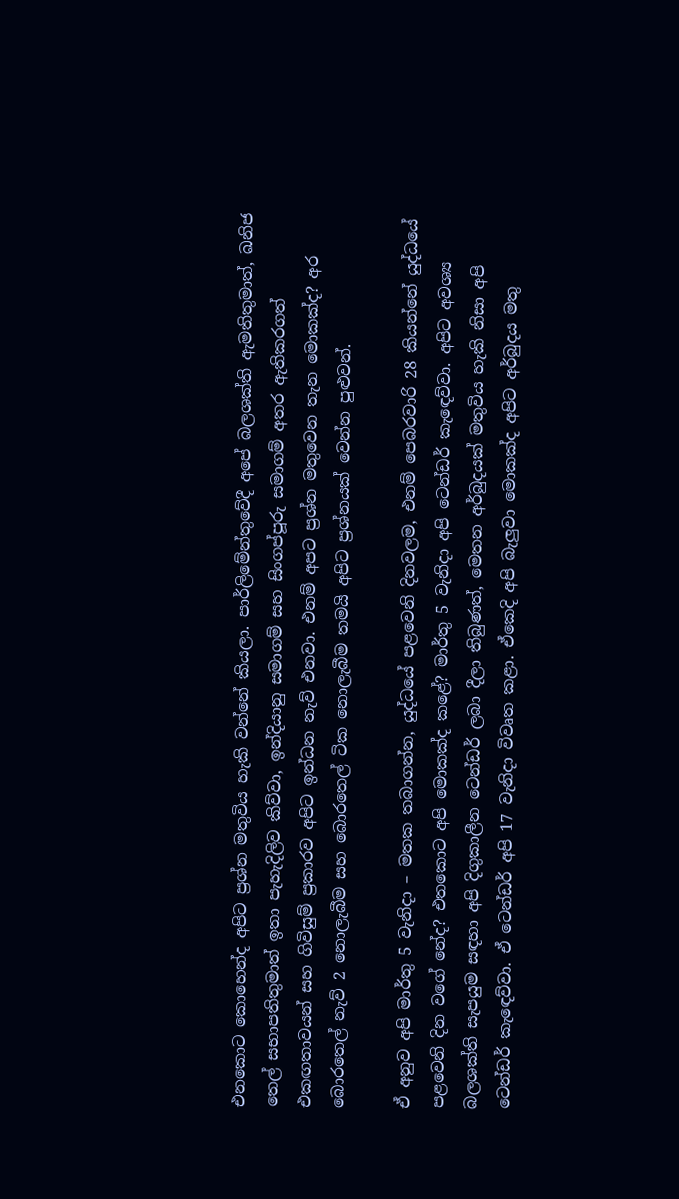එනකොට කොහෙන්ද අපිට ප්‍රශ්න මතුවිය හැකි වන්නේ කියලා. පාර්ලිමේන්තුවේදී අපේ බලශක්ති ඇමතිතුමාත්, ඛනිජ තෙල් සභාපතිතුමාත් ඉතා පැහැදිලිව කිව්වා, ඉන්දියානු සමාගම් සහ සිංගප්පූරු සමාගම් අතර ඇතිකරගත් එකඟතාවයන් සහ ගිවිසුම් ප්‍රකාරව අපිට ඉන්ධන නැව් එනවා. එනම් අපට ප්‍රශ්න මතුවෙන තැන මොකක්ද? අර බොරතෙල් නැව් 2 නොලැබීම සහ බොරතෙල් ටික නොලැබීම තමයි අපිට ප්‍රශ්නයක් වෙන්න පුළුවන්.

ඒ අනුව අපි මාර්තු 5 වැනිදා – මතක තබාගන්න, යුද්ධයේ පළවෙනි දිනවලම, එනම් පෙබරවාරි 28 කියන්නේ යුද්ධයේ පළවෙනි දින වගේ නේද? එතකොට අපි මොකක්ද කළේ? මාර්තු 5 වැනිදා අපි ටෙන්ඩර් කැඳෙව්වා. අපිට අවශ්‍ය බලශක්ති සැපයුම සඳහා අපි දිගුකාලීන ටෙන්ඩර් ලබා දීලා තිබුණත්, මෙතන අර්බුදයක් මතුවිය හැකි නිසා අපි ටෙන්ඩර් කැඳෙව්වා. ඒ ටෙන්ඩර් අපි 17 වැනිදා විවෘත කළා. ඒකෙදි අපි බැලුවා මොකක්ද අපිට අර්බුදය මතු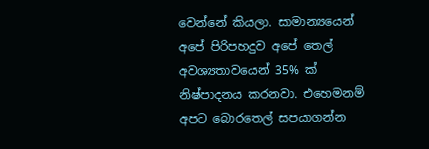වෙන්නේ කියලා. සාමාන්‍යයෙන් අපේ පිරිපහදුව අපේ තෙල් අවශ්‍යතාවයෙන් 35% ක් නිෂ්පාදනය කරනවා. එහෙමනම් අපට බොරතෙල් සපයාගන්න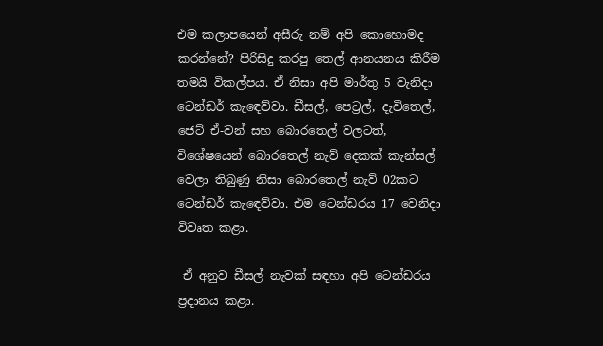එම කලාපයෙන් අසීරු නම් අපි කොහොමද කරන්නේ? පිරිසිදු කරපු තෙල් ආනයනය කිරීම තමයි විකල්පය. ඒ නිසා අපි මාර්තු 5 වැනිදා ටෙන්ඩර් කැඳෙව්වා. ඩීසල්, පෙට්‍රල්, දැවිතෙල්, ජෙට් ඒ-වන් සහ බොරතෙල් වලටත්, විශේෂයෙන් බොරතෙල් නැව් දෙකක් කැන්සල් වෙලා තිබුණු නිසා බොරතෙල් නැව් 02කට ටෙන්ඩර් කැඳෙව්වා. එම ටෙන්ඩරය 17 වෙනිදා විවෘත කළා.

 ඒ අනුව ඩීසල් නැවක් සඳහා අපි ටෙන්ඩරය ප්‍රදානය කළා.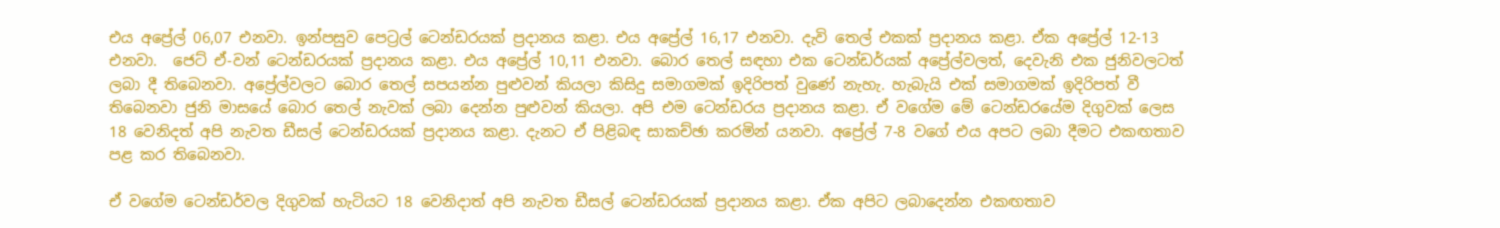එය අප්‍රේල් 06,07 එනවා. ඉන්පසුව පෙට්‍රල් ටෙන්ඩරයක් ප්‍රදානය කළා. එය අප්‍රේල් 16,17 එනවා. දැවි තෙල් එකක් ප්‍රදානය කළා. ඒක අප්‍රේල් 12-13 එනවා.  ජෙට් ඒ-වන් ටෙන්ඩරයක් ප්‍රදානය කළා. එය අප්‍රේල් 10,11 එනවා. බොර තෙල් සඳහා එක ටෙන්ඩර්යක් අප්‍රේල්වලත්, දෙවැනි එක ජුනිවලටත් ලබා දී තිබෙනවා. අප්‍රේල්වලට බොර තෙල් සපයන්න පුළුවන් කියලා කිසිදු සමාගමක් ඉදිරිපත් වුණේ නැහැ. හැබැයි එක් සමාගමක් ඉදිරිපත් වී තිබෙනවා ජුනි මාසයේ බොර තෙල් නැවක් ලබා දෙන්න පුළුවන් කියලා. අපි එම ටෙන්ඩරය ප්‍රදානය කළා. ඒ වගේම මේ ටෙන්ඩරයේම දිගුවක් ලෙස 18 වෙනිදත් අපි නැවත ඩීසල් ටෙන්ඩරයක් ප්‍රදානය කළා. දැනට ඒ පිළිබඳ සාකච්ඡා කරමින් යනවා. අප්‍රේල් 7-8 වගේ එය අපට ලබා දීමට එකඟතාව පළ කර තිබෙනවා.

ඒ වගේම ටෙන්ඩර්වල දිගුවක් හැටියට 18 වෙනිදාත් අපි නැවත ඩීසල් ටෙන්ඩරයක් ප්‍රදානය කළා. ඒක අපිට ලබාදෙන්න එකඟතාව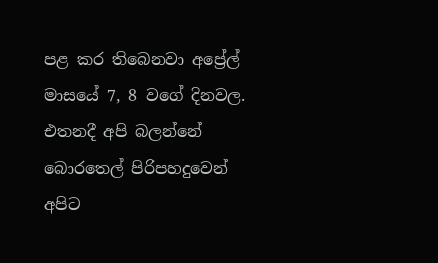පළ කර තිබෙනවා අප්‍රේල් මාසයේ 7, 8 වගේ දිනවල. එතනදී අපි බලන්නේ බොරතෙල් පිරිපහදුවෙන් අපිට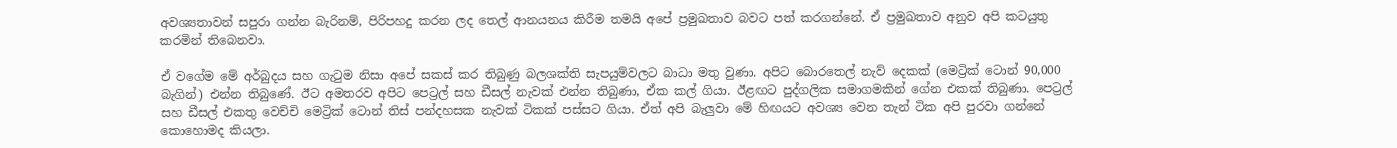අවශ්‍යතාවන් සපුරා ගන්න බැරිනම්, පිරිපහදු කරන ලද තෙල් ආනයනය කිරීම තමයි අපේ ප්‍රමුඛතාව බවට පත් කරගන්නේ. ඒ ප්‍රමුඛතාව අනුව අපි කටයුතු කරමින් තිබෙනවා.

ඒ වගේම මේ අර්බුදය සහ ගැටුම නිසා අපේ සකස් කර තිබුණු බලශක්ති සැපයුම්වලට බාධා මතු වුණා. අපිට බොරතෙල් නැව් දෙකක් (මෙට්‍රික් ටොන් 90,000 බැගින්) එන්න තිබුණේ. ඊට අමතරව අපිට පෙට්‍රල් සහ ඩීසල් නැවක් එන්න තිබුණා, ඒක කල් ගියා. ඊළඟට පුද්ගලික සමාගමකින් ගේන එකක් තිබුණා. පෙට්‍රල් සහ ඩීසල් එකතු වෙච්චි මෙට්‍රික් ටොන් තිස් පන්දහසක නැවක් ටිකක් පස්සට ගියා. ඒත් අපි බැලුවා මේ හිඟයට අවශ්‍ය වෙන තැන් ටික අපි පුරවා ගන්නේ කොහොමද කියලා.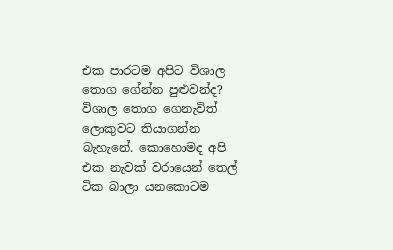එක පාරටම අපිට විශාල තොග ගේන්න පුළුවන්ද? විශාල තොග ගෙනැවිත් ලොකුවට තියාගන්න බැහැනේ. කොහොමද අපි එක නැවක් වරායෙන් තෙල් ටික බාලා යනකොටම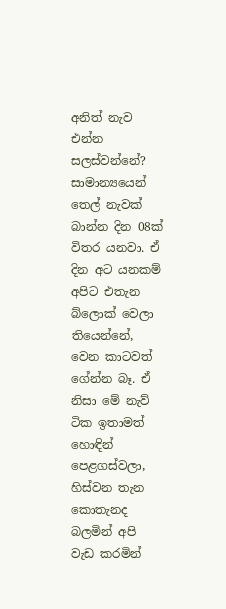අනිත් නැව එන්න සලස්වන්නේ? සාමාන්‍යයෙන් තෙල් නැවක් බාන්න දින 08ක් විතර යනවා. ඒ දින අට යනකම් අපිට එතැන බ්ලොක් වෙලා තියෙන්නේ, වෙන කාටවත් ගේන්න බෑ. ඒ නිසා මේ නැව් ටික ඉතාමත් හොඳින් පෙළගස්වලා, හිස්වන තැන කොතැනද බලමින් අපි වැඩ කරමින්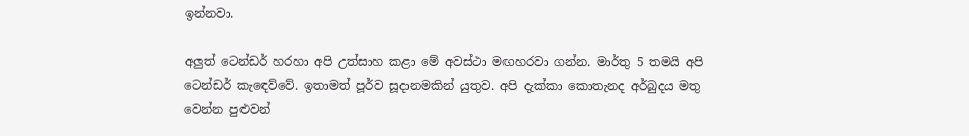ඉන්නවා.

අලුත් ටෙන්ඩර් හරහා අපි උත්සාහ කළා මේ අවස්ථා මඟහරවා ගන්න. මාර්තු 5 තමයි අපි ටෙන්ඩර් කැඳෙව්වේ. ඉතාමත් පූර්ව සූදානමකින් යුතුව. අපි දැක්කා කොතැනද අර්බුදය මතු වෙන්න පුළුවන්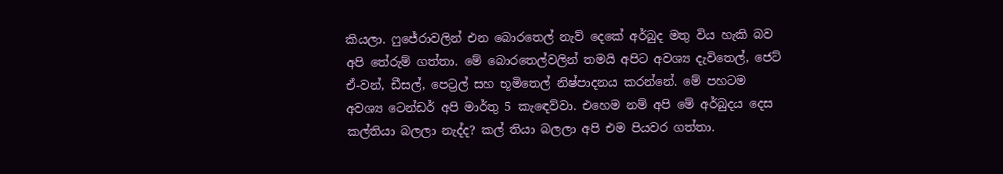කියලා. ෆුජේරාවලින් එන බොරතෙල් නැව් දෙකේ අර්බුද මතු විය හැකි බව අපි තේරුම් ගත්තා. මේ බොරතෙල්වලින් තමයි අපිට අවශ්‍ය දැවිතෙල්, ජෙට් ඒ-වන්, ඩීසල්, පෙට්‍රල් සහ භූමිතෙල් නිෂ්පාදනය කරන්නේ. මේ පහටම අවශ්‍ය ටෙන්ඩර් අපි මාර්තු 5 කැඳෙව්වා. එහෙම නම් අපි මේ අර්බුදය දෙස කල්තියා බලලා නැද්ද? කල් තියා බලලා අපි එම පියවර ගත්තා.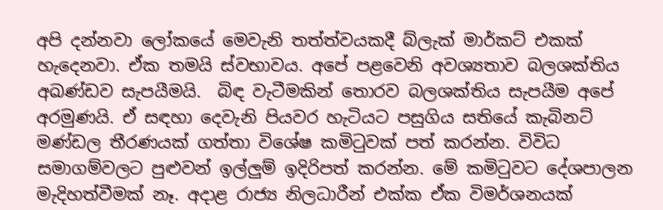අපි දන්නවා ලෝකයේ මෙවැනි තත්ත්වයකදී බ්ලැක් මාර්කට් එකක් හැදෙනවා. ඒක තමයි ස්වභාවය. අපේ පළවෙනි අවශ්‍යතාව බලශක්තිය අඛණ්ඩව සැපයීමයි.  බිඳ වැටීමකින් තොරව බලශක්තිය සැපයීම අපේ අරමුණයි. ඒ සඳහා දෙවැනි පියවර හැටියට පසුගිය සතියේ කැබිනට් මණ්ඩල තීරණයක් ගත්තා විශේෂ කමිටුවක් පත් කරන්න. විවිධ සමාගම්වලට පුළුවන් ඉල්ලුම් ඉදිරිපත් කරන්න. මේ කමිටුවට දේශපාලන මැදිහත්වීමක් නෑ. අදාළ රාජ්‍ය නිලධාරීන් එක්ක ඒක විමර්ශනයක්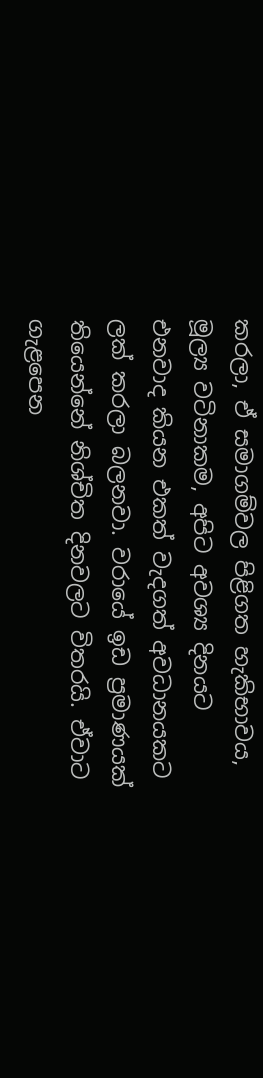කරලා, ඒ සමාගම්වල පිළිගත හැකිභාවය, මූල්‍ය වටිනාකම, අපිට අවශ්‍ය දිනයට එනවාද කියන එකත් වැදගත් අවධානයකට ලක් කරලා බලනවා. වරායේ ඉඩ ප්‍රමාණයක් තියෙන්නේ නිශ්චිත දිනවලට විතරයි. ඒවාට ගැළපෙන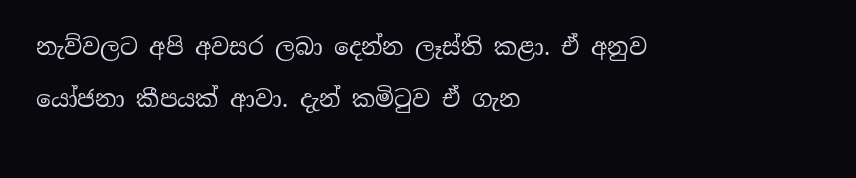නැව්වලට අපි අවසර ලබා දෙන්න ලෑස්ති කළා. ඒ අනුව යෝජනා කීපයක් ආවා. දැන් කමිටුව ඒ ගැන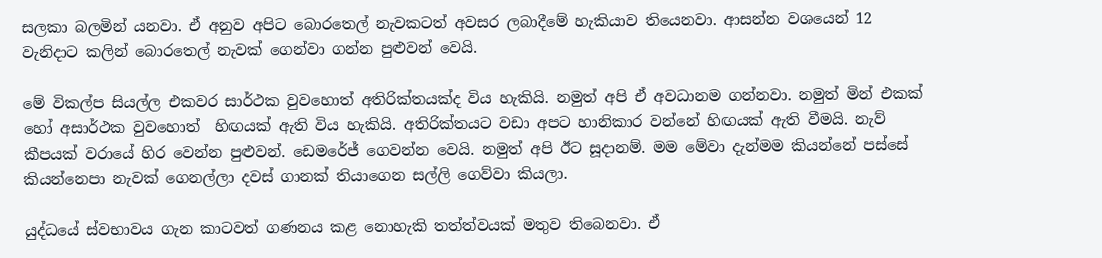සලකා බලමින් යනවා. ඒ අනුව අපිට බොරතෙල් නැවකටත් අවසර ලබාදීමේ හැකියාව තියෙනවා. ආසන්න වශයෙන් 12 වැනිදාට කලින් බොරතෙල් නැවක් ගෙන්වා ගන්න පුළුවන් වෙයි.

මේ විකල්ප සියල්ල එකවර සාර්ථක වුවහොත් අතිරික්තයක්ද විය හැකියි. නමුත් අපි ඒ අවධානම ගන්නවා. නමුත් මින් එකක් හෝ අසාර්ථක වුවහොත්  හිඟයක් ඇති විය හැකියි. අතිරික්තයට වඩා අපට හානිකාර වන්නේ හිඟයක් ඇති වීමයි. නැව් කීපයක් වරායේ හිර වෙන්න පුළුවන්. ඩෙමරේජ් ගෙවන්න වෙයි. නමුත් අපි ඊට සූදානම්. මම මේවා දැන්මම කියන්නේ පස්සේ කියන්නෙපා නැවක් ගෙනල්ලා දවස් ගානක් තියාගෙන සල්ලි ගෙව්වා කියලා.

යුද්ධයේ ස්වභාවය ගැන කාටවත් ගණනය කළ නොහැකි තත්ත්වයක් මතුව තිබෙනවා. ඒ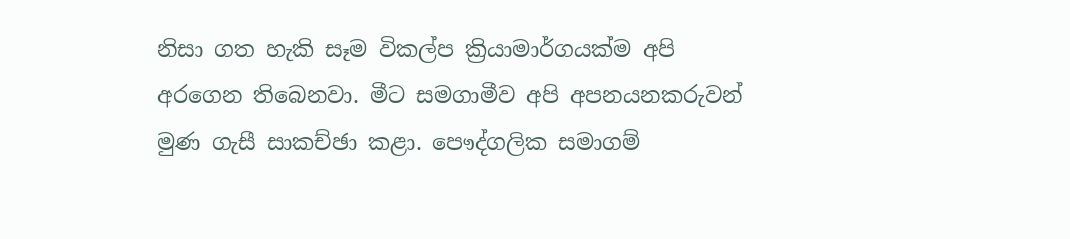නිසා ගත හැකි සෑම විකල්ප ක්‍රියාමාර්ගයක්ම අපි අරගෙන තිබෙනවා. මීට සමගාමීව අපි අපනයනකරුවන් මුණ ගැසී සාකච්ඡා කළා. පෞද්ගලික සමාගම්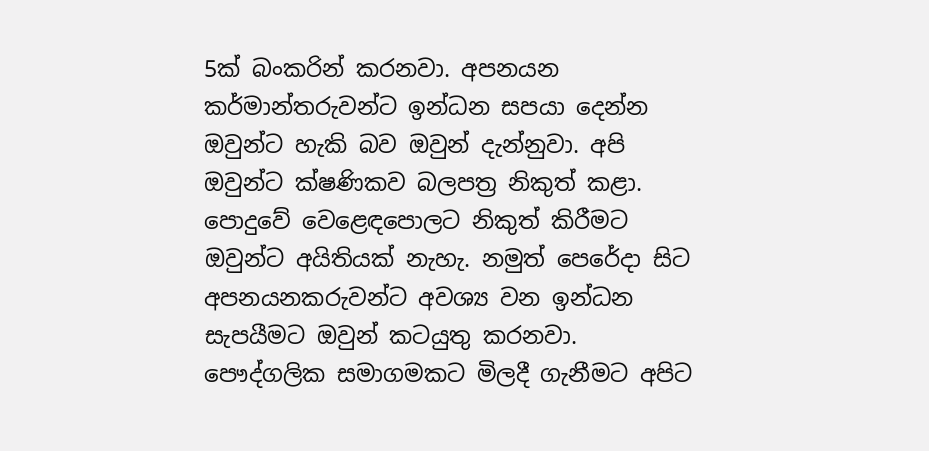5ක් බංකරින් කරනවා. අපනයන කර්මාන්තරුවන්ට ඉන්ධන සපයා දෙන්න ඔවුන්ට හැකි බව ඔවුන් දැන්නුවා. අපි ඔවුන්ට ක්ෂණිකව බලපත්‍ර නිකුත් කළා. පොදුවේ වෙළෙඳපොලට නිකුත් කිරීමට ඔවුන්ට අයිතියක් නැහැ. නමුත් පෙරේදා සිට අපනයනකරුවන්ට අවශ්‍ය වන ඉන්ධන සැපයීමට ඔවුන් කටයුතු කරනවා. පෞද්ගලික සමාගමකට මිලදී ගැනීමට අපිට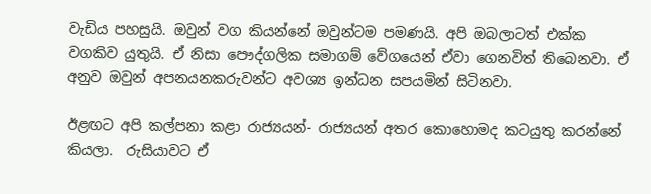වැඩිය පහසුයි. ඔවුන් වග කියන්නේ ඔවුන්ටම පමණයි. අපි ඔබලාටත් එක්ක වගකිව යුතුයි. ඒ නිසා පෞද්ගලික සමාගම් වේගයෙන් ඒවා ගෙනවිත් තිබෙනවා. ඒ අනුව ඔවුන් අපනයනකරුවන්ට අවශ්‍ය ඉන්ධන සපයමින් සිටිනවා.

ඊළඟට අපි කල්පනා කළා රාජ්‍යයන්- රාජ්‍යයන් අතර කොහොමද කටයුතු කරන්නේ කියලා.  රුසියාවට ඒ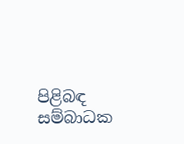පිළිබඳ සම්බාධක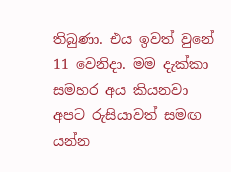තිබුණා. එය ඉවත් වුනේ 11 වෙනිදා. මම දැක්කා සමහර අය කියනවා අපට රුසියාවත් සමඟ යන්න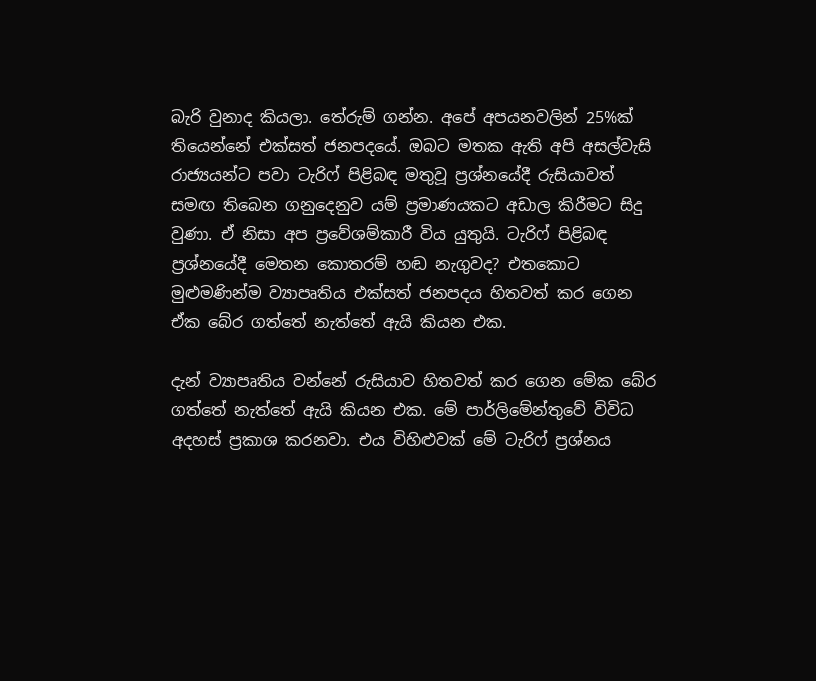බැරි වුනාද කියලා. තේරුම් ගන්න. අපේ අපයනවලින් 25%ක් තියෙන්නේ එක්සත් ජනපදයේ. ඔබට මතක ඇති අපි අසල්වැසි රාජ්‍යයන්ට පවා ටැරිෆ් පිළිබඳ මතුවූ ප්‍රශ්නයේදී රුසියාවත් සමඟ තිබෙන ගනුදෙනුව යම් ප්‍රමාණයකට අඩාල කිරීමට සිදු වුණා. ඒ නිසා අප ප්‍රවේශම්කාරී විය යුතුයි. ටැරිෆ් පිළිබඳ ප්‍රශ්නයේදී මෙතන කොතරම් හඬ නැගුවද? එතකොට මුළුමණින්ම ව්‍යාපෘතිය එක්සත් ජනපදය හිතවත් කර ගෙන ඒක බේර ගත්තේ නැත්තේ ඇයි කියන එක.

දැන් ව්‍යාපෘතිය වන්නේ රුසියාව හිතවත් කර ගෙන මේක බේර ගත්තේ නැත්තේ ඇයි කියන එක. මේ පාර්ලිමේන්තුවේ විවිධ අදහස් ප්‍රකාශ කරනවා. එය විහිළුවක් මේ ටැරිෆ් ප්‍රශ්නය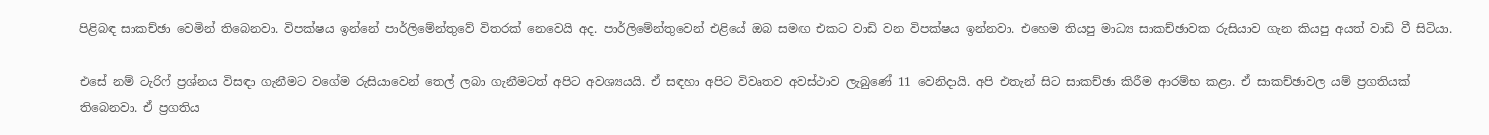පිළිබඳ සාකච්ඡා වෙමින් තිබෙනවා. විපක්ෂය ඉන්නේ පාර්ලිමේන්තුවේ විතරක් නෙවෙයි අද. පාර්ලිමේන්තුවෙන් එළියේ ඔබ සමඟ එකට වාඩි වන විපක්ෂය ඉන්නවා. එහෙම තියපු මාධ්‍ය සාකච්ඡාවක රුසියාව ගැන කියපු අයත් වාඩි වී සිටියා.

එසේ නම් ටැරිෆ් ප්‍රශ්නය විසඳා ගැනීමට වගේම රුසියාවෙන් තෙල් ලබා ගැනීමටත් අපිට අවශ්‍යයයි. ඒ සඳහා අපිට විවෘතව අවස්ථාව ලැබුණේ 11 වෙනිදායි. අපි එතැන් සිට සාකච්ඡා කිරීම ආරම්භ කළා. ඒ සාකච්ඡාවල යම් ප්‍රගතියක් තිබෙනවා. ඒ ප්‍රගතිය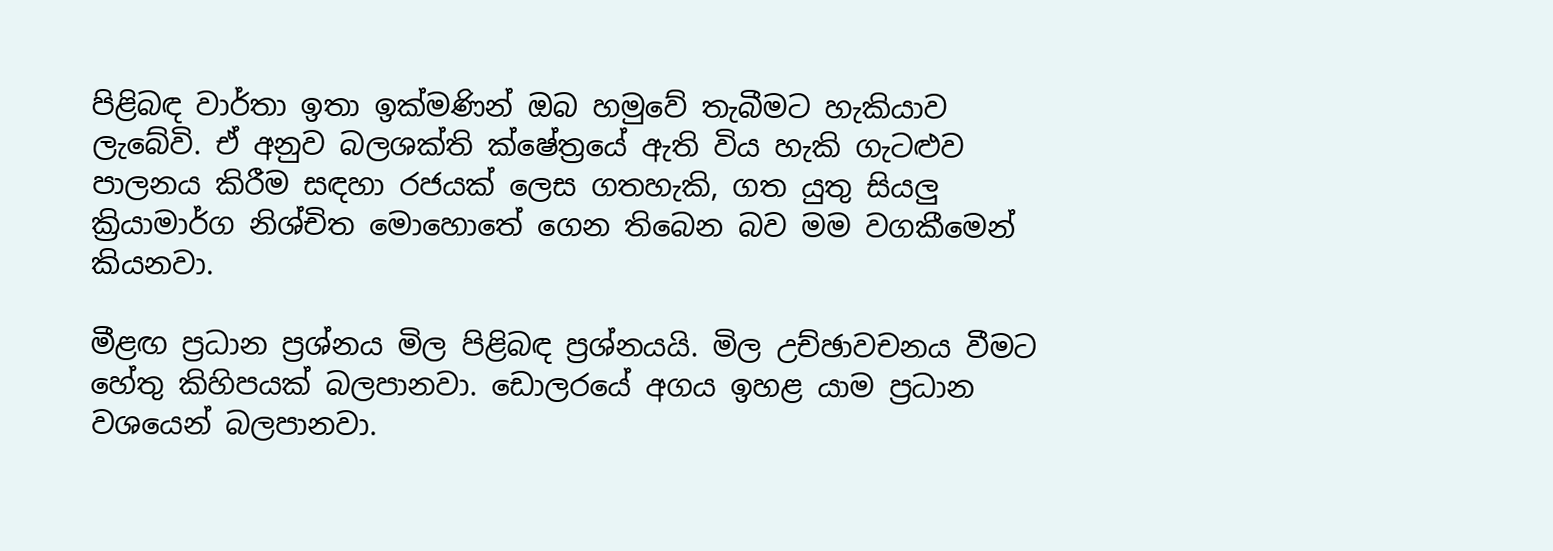පිළිබඳ වාර්තා ඉතා ඉක්මණින් ඔබ හමුවේ තැබීමට හැකියාව ලැබේවි. ඒ අනුව බලශක්ති ක්ෂේත්‍රයේ ඇති විය හැකි ගැටළුව පාලනය කිරීම සඳහා රජයක් ලෙස ගතහැකි, ගත යුතු සියලු ක්‍රියාමාර්ග නිශ්චිත මොහොතේ ගෙන තිබෙන බව මම වගකීමෙන් කියනවා.

මීළඟ ප්‍රධාන ප්‍රශ්නය මිල පිළිබඳ ප්‍රශ්නයයි. මිල උච්ඡාවචනය වීමට හේතු කිහිපයක් බලපානවා. ඩොලරයේ අගය ඉහළ යාම ප්‍රධාන වශයෙන් බලපානවා.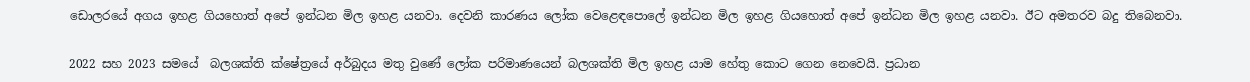ඩොලරයේ අගය ඉහළ ගියහොත් අපේ ඉන්ධන මිල ඉහළ යනවා. දෙවනි කාරණය ලෝක වෙළෙඳපොලේ ඉන්ධන මිල ඉහළ ගියහොත් අපේ ඉන්ධන මිල ඉහළ යනවා. ඊට අමතරව බදු තිබෙනවා.

2022 සහ 2023 සමයේ  බලශක්ති ක්ෂේත්‍රයේ අර්බුදය මතු වුණේ ලෝක පරිමාණයෙන් බලශක්ති මිල ඉහළ යාම හේතු කොට ගෙන නෙවෙයි. ප්‍රධාන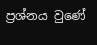ප්‍රශ්නය වුණේ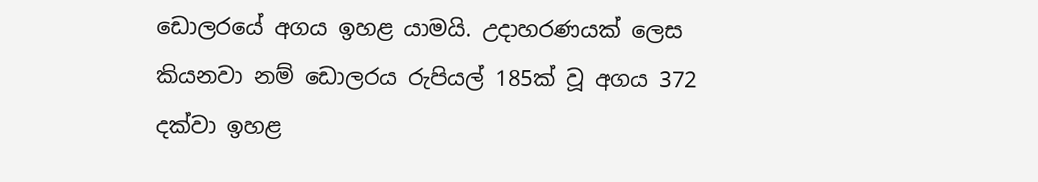ඩොලරයේ අගය ඉහළ යාමයි. උදාහරණයක් ලෙස කියනවා නම් ඩොලරය රුපියල් 185ක් වූ අගය 372 දක්වා ඉහළ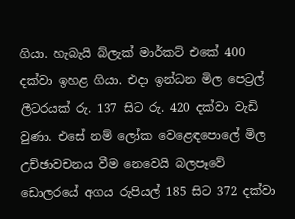ගියා. හැබැයි බ්ලැක් මාර්කට් එකේ 400 දක්වා ඉහළ ගියා. එදා ඉන්ධන මිල පෙට්‍රල් ලීටරයක් රු. 137 සිට රු. 420 දක්වා වැඩි වුණා. එසේ නම් ලෝක වෙළෙඳපොලේ මිල උච්ඡාවචනය වීම නෙවෙයි බලපෑවේ ඩොලරයේ අගය රුපියල් 185 සිට 372 දක්වා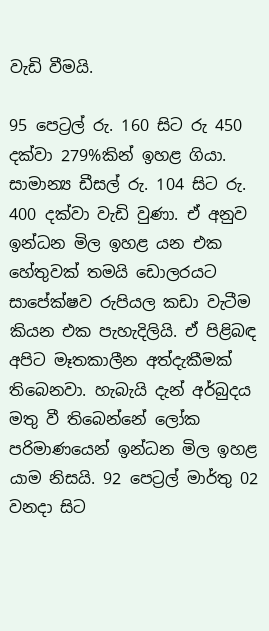වැඩි වීමයි.

95 පෙට්‍රල් රු. 160 සිට රු 450 දක්වා 279%කින් ඉහළ ගියා. සාමාන්‍ය ඩීසල් රු. 104 සිට රු. 400 දක්වා වැඩි වුණා. ඒ අනුව ඉන්ධන මිල ඉහළ යන එක හේතුවක් තමයි ඩොලරයට සාපේක්ෂව රුපියල කඩා වැටීම කියන එක පැහැදිලියි. ඒ පිළිබඳ අපිට මෑතකාලීන අත්දැකීමක් තිබෙනවා. හැබැයි දැන් අර්බුදය මතු වී තිබෙන්නේ ලෝක පරිමාණයෙන් ඉන්ධන මිල ඉහළ යාම නිසයි. 92 පෙට්‍රල් මාර්තු 02 වනදා සිට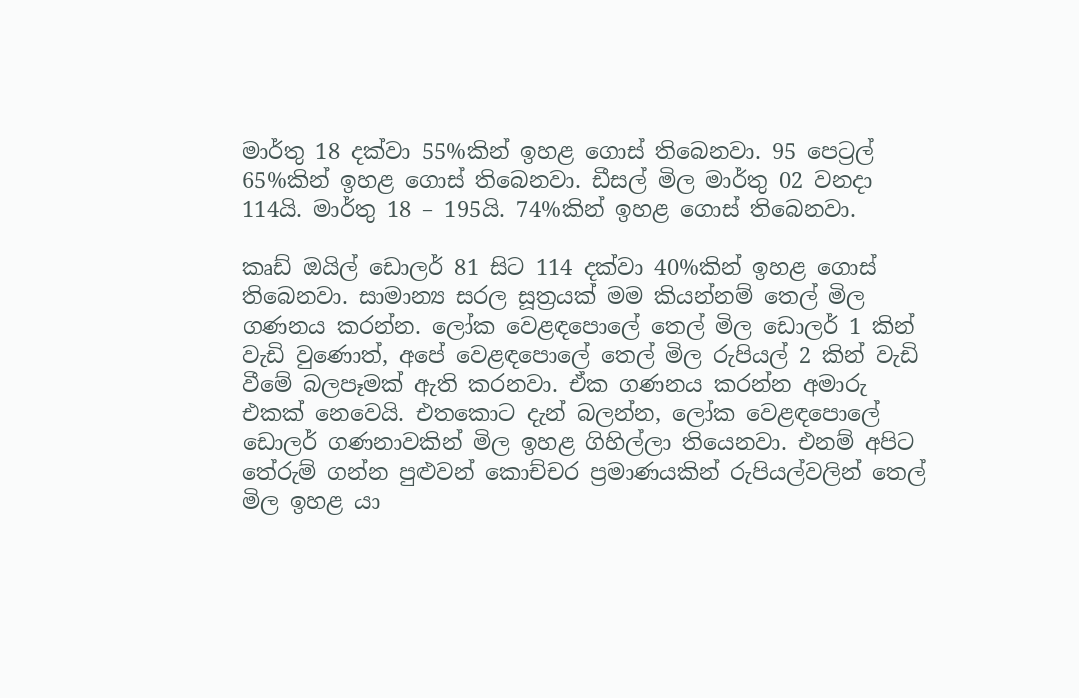මාර්තු 18 දක්වා 55%කින් ඉහළ ගොස් තිබෙනවා. 95 පෙට්‍රල් 65%කින් ඉහළ ගොස් තිබෙනවා. ඩීසල් මිල මාර්තු 02 වනදා 114යි. මාර්තු 18 – 195යි. 74%කින් ඉහළ ගොස් තිබෙනවා.

කෘඩ් ඔයිල් ඩොලර් 81 සිට 114 දක්වා 40%කින් ඉහළ ගොස් තිබෙනවා. සාමාන්‍ය සරල සූත්‍රයක් මම කියන්නම් තෙල් මිල ගණනය කරන්න. ලෝක වෙළඳපොලේ තෙල් මිල ඩොලර් 1 කින් වැඩි වුණොත්, අපේ වෙළඳපොලේ තෙල් මිල රුපියල් 2 කින් වැඩි වීමේ බලපෑමක් ඇති කරනවා. ඒක ගණනය කරන්න අමාරු එකක් නෙවෙයි. එතකොට දැන් බලන්න, ලෝක වෙළඳපොලේ ඩොලර් ගණනාවකින් මිල ඉහළ ගිහිල්ලා තියෙනවා. එනම් අපිට තේරුම් ගන්න පුළුවන් කොච්චර ප්‍රමාණයකින් රුපියල්වලින් තෙල් මිල ඉහළ යා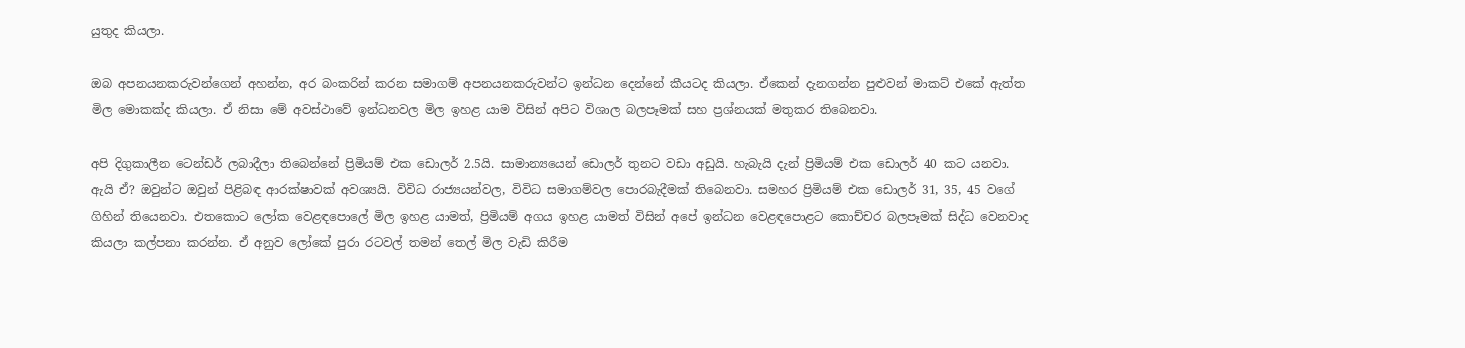යුතුද කියලා.

ඔබ අපනයනකරුවන්ගෙන් අහන්න, අර බංකරින් කරන සමාගම් අපනයනකරුවන්ට ඉන්ධන දෙන්නේ කීයටද කියලා. ඒකෙන් දැනගන්න පුළුවන් මාකට් එකේ ඇත්ත මිල මොකක්ද කියලා. ඒ නිසා මේ අවස්ථාවේ ඉන්ධනවල මිල ඉහළ යාම විසින් අපිට විශාල බලපෑමක් සහ ප්‍රශ්නයක් මතුකර තිබෙනවා.

අපි දිගුකාලීන ටෙන්ඩර් ලබාදීලා තිබෙන්නේ ප්‍රිමියම් එක ඩොලර් 2.5යි. සාමාන්‍යයෙන් ඩොලර් තුනට වඩා අඩුයි. හැබැයි දැන් ප්‍රිමියම් එක ඩොලර් 40 කට යනවා. ඇයි ඒ? ඔවුන්ට ඔවුන් පිළිබඳ ආරක්ෂාවක් අවශ්‍යයි. විවිධ රාජ්‍යයන්වල, විවිධ සමාගම්වල පොරබැදීමක් තිබෙනවා. සමහර ප්‍රිමියම් එක ඩොලර් 31, 35, 45 වගේ  ගිහින් තියෙනවා. එතකොට ලෝක වෙළඳපොලේ මිල ඉහළ යාමත්, ප්‍රිමියම් අගය ඉහළ යාමත් විසින් අපේ ඉන්ධන වෙළඳපොළට කොච්චර බලපෑමක් සිද්ධ වෙනවාද කියලා කල්පනා කරන්න. ඒ අනුව ලෝකේ පුරා රටවල් තමන් තෙල් මිල වැඩි කිරීම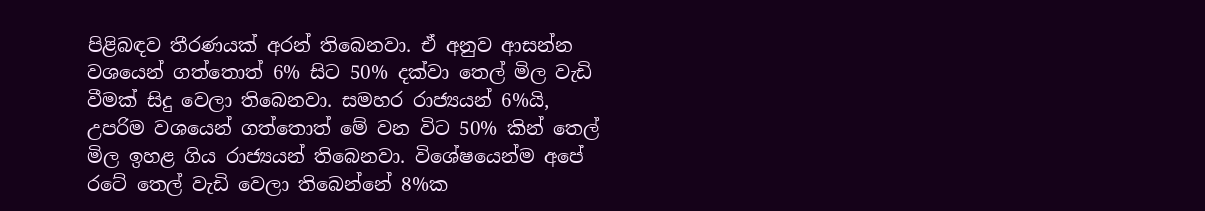පිළිබඳව තීරණයක් අරන් තිබෙනවා. ඒ අනුව ආසන්න වශයෙන් ගත්තොත් 6% සිට 50% දක්වා තෙල් මිල වැඩි වීමක් සිදු වෙලා තිබෙනවා. සමහර රාජ්‍යයන් 6%යි,  උපරිම වශයෙන් ගත්තොත් මේ වන විට 50% කින් තෙල් මිල ඉහළ ගිය රාජ්‍යයන් තිබෙනවා. විශේෂයෙන්ම අපේ රටේ තෙල් වැඩි වෙලා තිබෙන්නේ 8%ක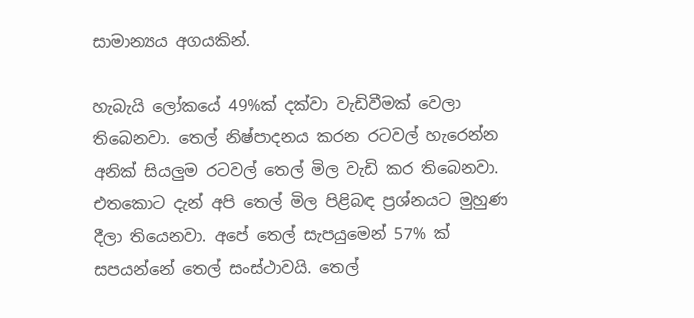සාමාන්‍යය අගයකින්.

හැබැයි ලෝකයේ 49%ක් දක්වා වැඩිවීමක් වෙලා තිබෙනවා. තෙල් නිෂ්පාදනය කරන රටවල් හැරෙන්න අනික් සියලුම රටවල් තෙල් මිල වැඩි කර තිබෙනවා. එතකොට දැන් අපි තෙල් මිල පිළිබඳ ප්‍රශ්නයට මුහුණ දීලා තියෙනවා. අපේ තෙල් සැපයුමෙන් 57% ක් සපයන්නේ තෙල් සංස්ථාවයි. තෙල්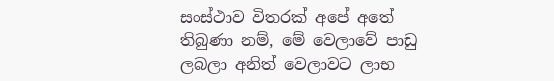සංස්ථාව විතරක් අපේ අතේ තිබුණා නම්, මේ වෙලාවේ පාඩු ලබලා අනිත් වෙලාවට ලාභ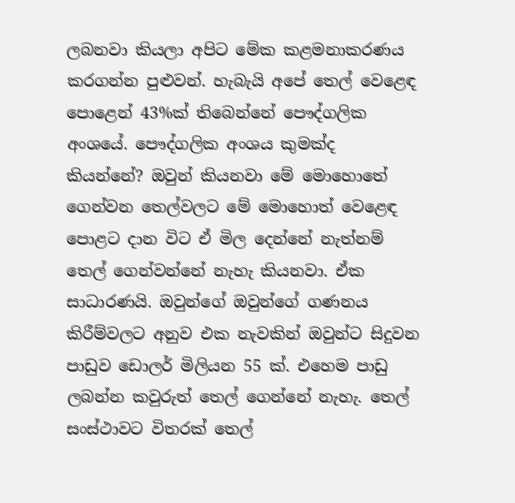ලබනවා කියලා අපිට මේක කළමනාකරණය කරගන්න පුළුවන්. හැබැයි අපේ තෙල් වෙළෙඳ පොළෙන් 43%ක් තිබෙන්නේ පෞද්ගලික අංශයේ. පෞද්ගලික අංශය කුමක්ද කියන්නේ? ඔවුන් කියනවා මේ මොහොතේ ගෙන්වන තෙල්වලට මේ මොහොත් වෙළෙඳ පොළට දාන විට ඒ මිල දෙන්නේ නැත්නම් තෙල් ගෙන්වන්නේ නැහැ කියනවා. ඒක සාධාරණයි. ඔවුන්ගේ ඔවුන්ගේ ගණනය කිරීම්වලට අනුව එක නැවකින් ඔවුන්ට සිදුවන පාඩුව ඩොලර් මිලියන 55 ක්. එහෙම පාඩු ලබන්න කවුරුත් තෙල් ගෙන්නේ නැහැ. තෙල් සංස්ථාවට විතරක් තෙල්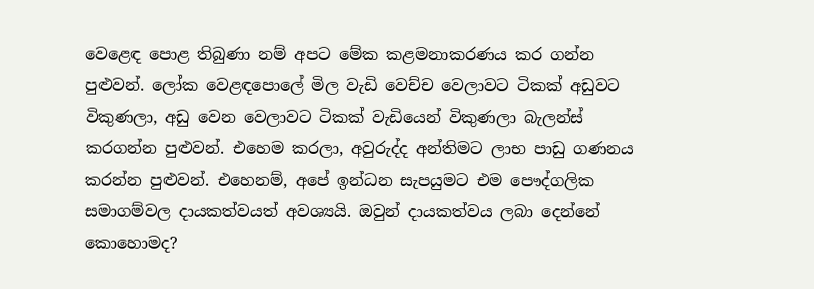වෙළෙඳ පොළ තිබුණා නම් අපට මේක කළමනාකරණය කර ගන්න පුළුවන්. ලෝක වෙළඳපොලේ මිල වැඩි වෙච්ච වෙලාවට ටිකක් අඩුවට විකුණලා, අඩු වෙන වෙලාවට ටිකක් වැඩියෙන් විකුණලා බැලන්ස් කරගන්න පුළුවන්. එහෙම කරලා, අවුරුද්ද අන්තිමට ලාභ පාඩු ගණනය කරන්න පුළුවන්. එහෙනම්, අපේ ඉන්ධන සැපයුමට එම පෞද්ගලික සමාගම්වල දායකත්වයත් අවශ්‍යයි. ඔවුන් දායකත්වය ලබා දෙන්නේ කොහොමද?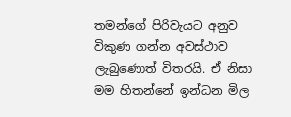තමන්ගේ පිරිවැයට අනුව විකුණ ගන්න අවස්ථාව ලැබුණොත් විතරයි. ඒ නිසා මම හිතන්නේ ඉන්ධන මිල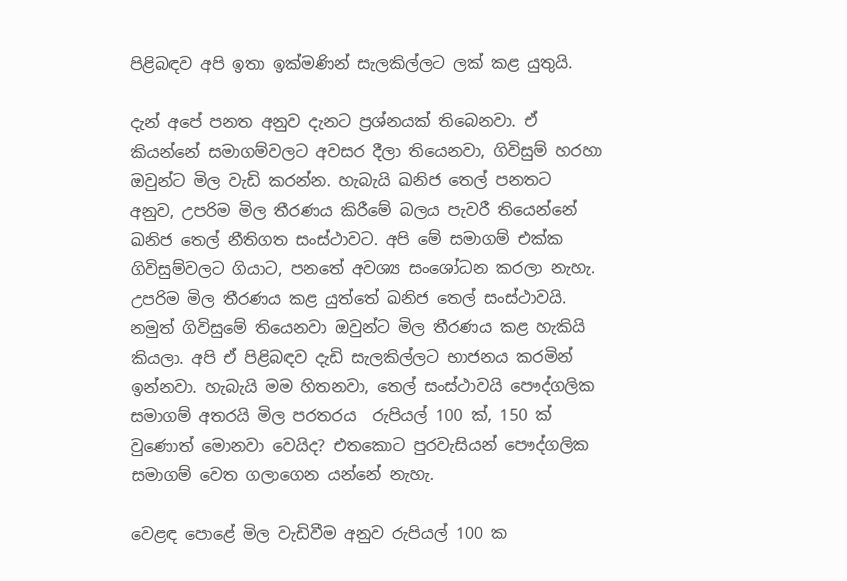පිළිබඳව අපි ඉතා ඉක්මණින් සැලකිල්ලට ලක් කළ යුතුයි.

දැන් අපේ පනත අනුව දැනට ප්‍රශ්නයක් තිබෙනවා. ඒ කියන්නේ සමාගම්වලට අවසර දීලා තියෙනවා, ගිවිසුම් හරහා ඔවුන්ට මිල වැඩි කරන්න. හැබැයි ඛනිජ තෙල් පනතට  අනුව, උපරිම මිල තීරණය කිරීමේ බලය පැවරී තියෙන්නේ ඛනිජ තෙල් නීතිගත සංස්ථාවට. අපි මේ සමාගම් එක්ක ගිවිසුම්වලට ගියාට, පනතේ අවශ්‍ය සංශෝධන කරලා නැහැ.  උපරිම මිල තීරණය කළ යුත්තේ ඛනිජ තෙල් සංස්ථාවයි. නමුත් ගිවිසුමේ තියෙනවා ඔවුන්ට මිල තීරණය කළ හැකියි කියලා. අපි ඒ පිළිබඳව දැඩි සැලකිල්ලට භාජනය කරමින් ඉන්නවා. හැබැයි මම හිතනවා, තෙල් සංස්ථාවයි පෞද්ගලික සමාගම් අතරයි මිල පරතරය  රුපියල් 100 ක්, 150 ක් වුණොත් මොනවා වෙයිද? එතකොට පුරවැසියන් පෞද්ගලික සමාගම් වෙත ගලාගෙන යන්නේ නැහැ.

වෙළඳ පොළේ මිල වැඩිවීම අනුව රුපියල් 100 ක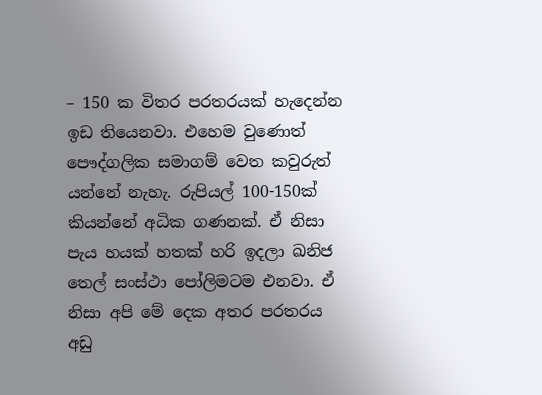– 150 ක විතර පරතරයක් හැදෙන්න ඉඩ තියෙනවා. එහෙම වුණොත් පෞද්ගලික සමාගම් වෙත කවුරුත් යන්නේ නැහැ. රුපියල් 100-150ක් කියන්නේ අධික ගණනක්. ඒ නිසා  පැය හයක් හතක් හරි ඉදලා ඛනිජ තෙල් සංස්ථා පෝලිමටම එනවා. ඒ නිසා අපි මේ දෙක අතර පරතරය අඩු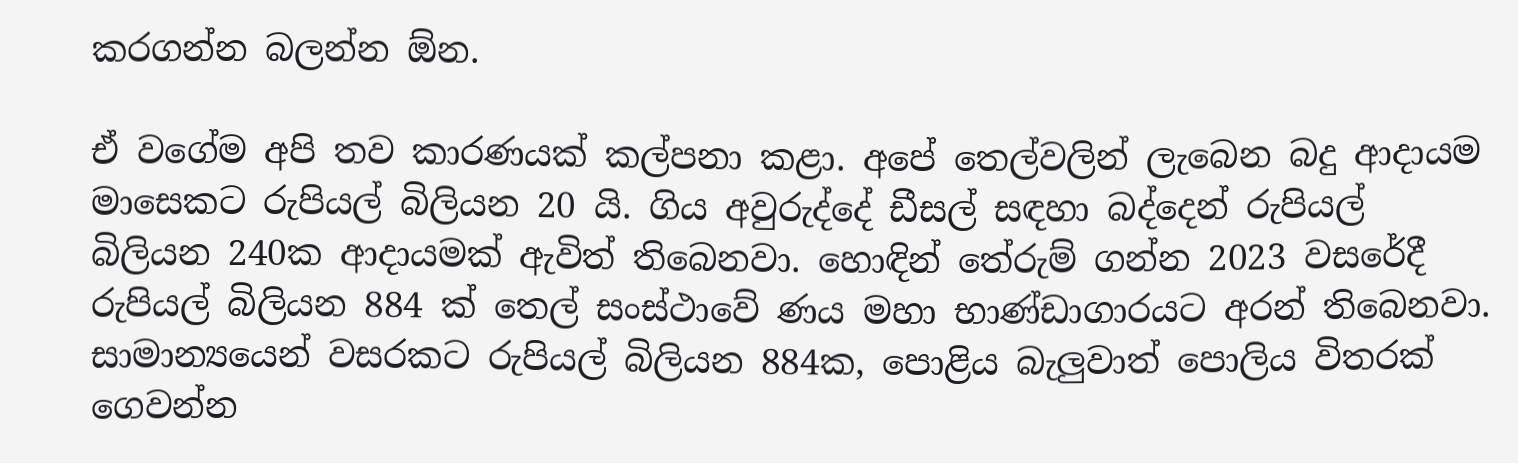කරගන්න බලන්න ඕන.

ඒ වගේම අපි තව කාරණයක් කල්පනා කළා. අපේ තෙල්වලින් ලැබෙන බදු ආදායම මාසෙකට රුපියල් බිලියන 20 යි. ගිය අවුරුද්දේ ඩීසල් සඳහා බද්දෙන් රුපියල් බිලියන 240ක ආදායමක් ඇවිත් තිබෙනවා. හොඳින් තේරුම් ගන්න 2023 වසරේදී රුපියල් බිලියන 884 ක් තෙල් සංස්ථාවේ ණය මහා භාණ්ඩාගාරයට අරන් තිබෙනවා. සාමාන්‍යයෙන් වසරකට රුපියල් බිලියන 884ක, පොළිය බැලුවාත් පොලිය විතරක් ගෙවන්න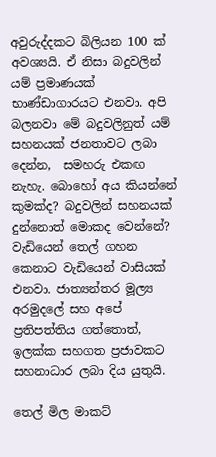අවුරුද්දකට බිලියන 100 ක් අවශ්‍යයි. ඒ නිසා බදුවලින් යම් ප්‍රමාණයක් භාණ්ඩාගාරයට එනවා. අපි බලනවා මේ බදුවලිනුත් යම් සහනයක් ජනතාවට ලබා දෙන්න,  සමහරු එකඟ නැහැ. බොහෝ අය කියන්නේ කුමක්ද? බදුවලින් සහනයක් දුන්නොත් මොකද වෙන්නේ? වැඩියෙන් තෙල් ගහන කෙනාට වැඩියෙන් වාසියක් එනවා. ජාත්‍යන්තර මූල්‍ය අරමුදලේ සහ අපේ ප්‍රතිපත්තිය ගත්තොත්, ඉලක්ක සහගත ප්‍රජාවකට සහනාධාර ලබා දිය යුතුයි.

තෙල් මිල මාකට්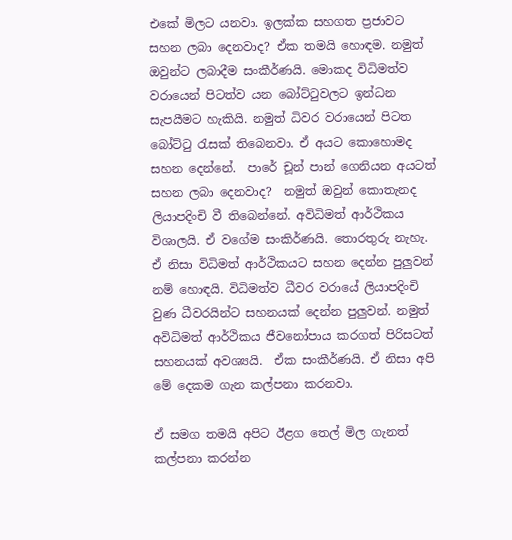එකේ මිලට යනවා. ඉලක්ක සහගත ප්‍රජාවට සහන ලබා දෙනවාද? ඒක තමයි හොඳම. නමුත් ඔවුන්ට ලබාදීම සංකීර්ණයි. මොකද විධිමත්ව වරායෙන් පිටත්ව යන බෝට්ටුවලට ඉන්ධන සැපයීමට හැකියි. නමුත් ධිවර වරායෙන් පිටත බෝට්ටු රැසක් තිබෙනවා. ඒ අයට කොහොමද සහන දෙන්නේ.  පාරේ චූන් පාන් ගෙනියන අයටත් සහන ලබා දෙනවාද?  නමුත් ඔවුන් කොතැනද ලියාපදිංචි වී තිබෙන්නේ. අවිධිමත් ආර්ථිකය විශාලයි. ඒ වගේම සංකිර්ණයි. තොරතුරු නැහැ. ඒ නිසා විධිමත් ආර්ථිකයට සහන දෙන්න පුලුවන් නම් හොඳයි. විධිමත්ව ධීවර වරායේ ලියාපදිංචි වුණ ධීවරයින්ට සහනයක් දෙන්න පුලුවන්. නමුත් අවිධිමත් ආර්ථිකය ජීවනෝපාය කරගත් පිරිසටත් සහනයක් අවශ්‍යයි.  ඒක සංකීර්ණයි. ඒ නිසා අපි මේ දෙකම ගැන කල්පනා කරනවා.

ඒ සමග තමයි අපිට ඊළග තෙල් මිල ගැනත් කල්පනා කරන්න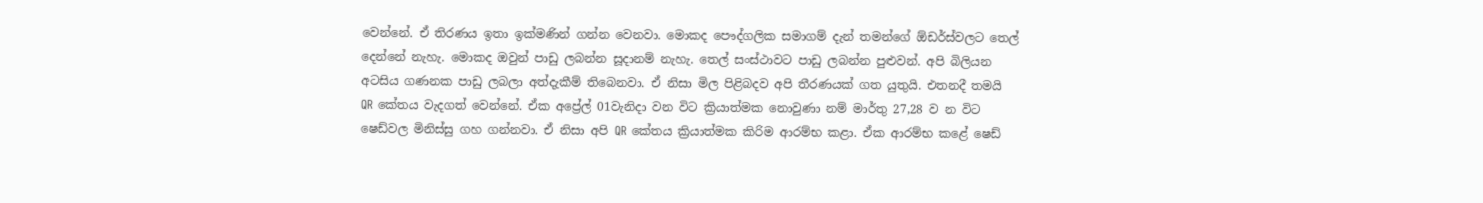වෙන්නේ. ඒ තිරණය ඉතා ඉක්මණින් ගන්න වෙනවා. මොකද පෞද්ගලික සමාගම් දැන් තමන්ගේ ඕඩර්ස්වලට තෙල් දෙන්නේ නැහැ. මොකද ඔවුන් පාඩු ලබන්න සූදානම් නැහැ. තෙල් සංස්ථාවට පාඩු ලබන්න පුළුවන්. අපි බිලියන අටසිය ගණනක පාඩු ලබලා අත්දැකීම් තිබෙනවා. ඒ නිසා මිල පිළිබදව අපි තීරණයක් ගත යුතුයි. එතනදී තමයි QR කේතය වැදගත් වෙන්නේ. ඒක අප්‍රේල් 01වැනිදා වන විට ක්‍රියාත්මක නොවුණා නම් මාර්තු 27,28 ව න විට ෂෙඩ්වල මිනිස්සු ගහ ගන්නවා. ඒ නිසා අපි QR කේතය ක්‍රියාත්මක කිරිම ආරම්භ කළා. ඒක ආරම්භ කළේ ෂෙඩ්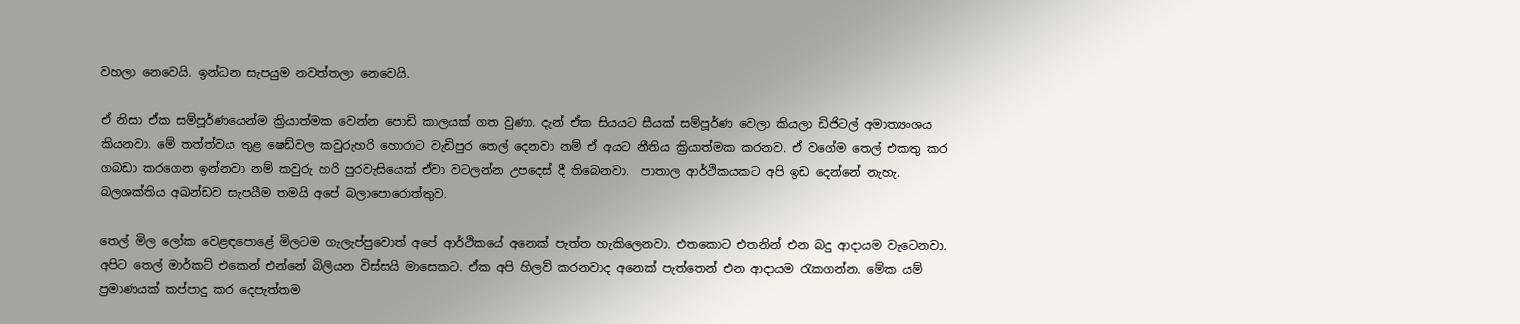වහලා නෙවෙයි. ඉන්ධන සැපයුම නවත්තලා නෙවෙයි.

ඒ නිසා ඒක සම්පූර්ණයෙන්ම ක්‍රියාත්මක වෙන්න පොඩි කාලයක් ගත වුණා. දැන් ඒක සියයට සීයක් සම්පූර්ණ වෙලා කියලා ඩිජිටල් අමාත්‍යංශය කියනවා. මේ තත්ත්වය තුළ ෂෙඩ්වල කවුරුහරි හොරාට වැඩිපුර තෙල් දෙනවා නම් ඒ අයට නීතිය ක්‍රියාත්මක කරනව. ඒ වගේම තෙල් එකතු කර ගබඩා කරගෙන ඉන්නවා නම් කවුරු හරි පුරවැසියෙක් ඒවා වටලන්න උපදෙස් දී තිබෙනවා.  පාතාල ආර්ථිකයකට අපි ඉඩ දෙන්නේ නැහැ. බලශක්තිය අඛන්ඩව සැපයීම තමයි අපේ බලාපොරොත්තුව.

තෙල් මිල ලෝක වෙළඳපොළේ මිලටම ගැලැප්පුවොත් අපේ ආර්ථිකයේ අනෙක් පැත්ත හැකිලෙනවා. එතකොට එතනින් එන බදු ආදායම වැටෙනවා. අපිට තෙල් මාර්කට් එකෙන් එන්නේ බිලියන විස්සයි මාසෙකට. ඒක අපි හිලව් කරනවාද අනෙක් පැත්තෙන් එන ආදායම රැකගන්න. මේක යම් ප්‍රමාණයක් කප්පාදු කර දෙපැත්තම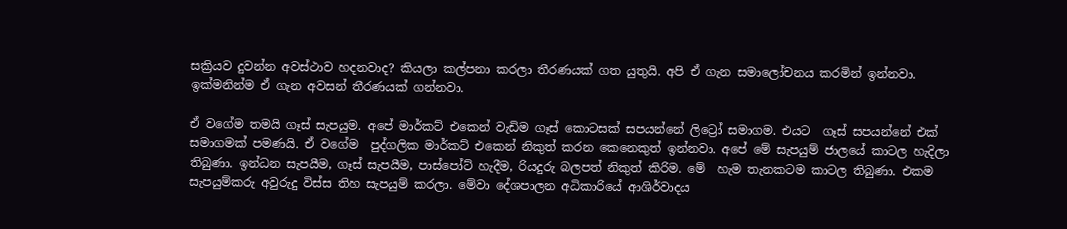සක්‍රියව දුවන්න අවස්ථාව හදනවාද? කියලා කල්පනා කරලා තීරණයක් ගත යුතුයි. අපි ඒ ගැන සමාලෝචනය කරමින් ඉන්නවා. ඉක්මනින්ම ඒ ගැන අවසන් තීරණයක් ගන්නවා.

ඒ වගේම තමයි ගෑස් සැපයුම. අපේ මාර්කට් එකෙන් වැඩිම ගෑස් කොටසක් සපයන්නේ ලිට්‍රෝ සමාගම. එයට  ගෑස් සපයන්නේ එක් සමාගමක් පමණයි. ඒ වගේම  පුද්ගලික මාර්කට් එකෙන් නිකුත් කරන කෙනෙකුත් ඉන්නවා. අපේ මේ සැපයුම් ජාලයේ කාටල හැදිලා තිබුණා. ඉන්ධන සැපයීම, ගෑස් සැපයීම, පාස්පෝට් හැදීම, රියදුරු බලපත්‍ නිකුත් කිරිම. මේ  හැම තැනකටම කාටල තිබුණා. එකම සැපයුම්කරු අවුරුදු විස්ස තිහ සැපයුම් කරලා. මේවා දේශපාලන අධිකාරියේ ආශිර්වාදය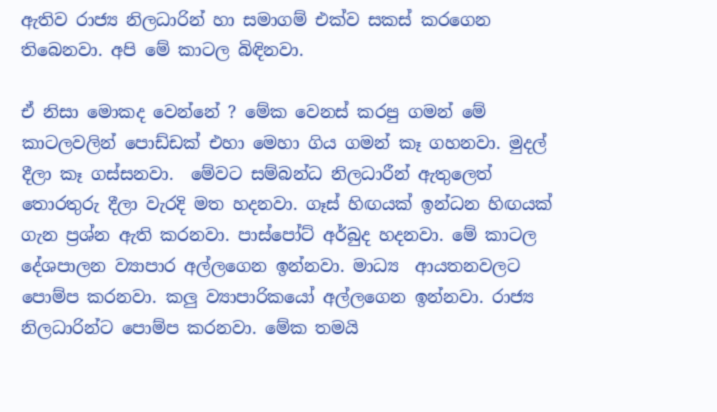ඇතිව රාජ්‍ය නිලධාරින් හා සමාගම් එක්ව සකස් කරගෙන තිබෙනවා. අපි මේ කාටල බිඳිනවා.

ඒ නිසා මොකද වෙන්නේ ? මේක වෙනස් කරපු ගමන් මේ කාටලවලින් පොඩ්ඩක් එහා මෙහා ගිය ගමන් කෑ ගහනවා. මුදල් දීලා කෑ ගස්සනවා.  මේවට සම්බන්ධ නිලධාරීන් ඇතුලෙත් තොරතුරු දීලා වැරදි මත හදනවා. ගෑස් හිඟයක් ඉන්ධන හිඟයක් ගැන ප්‍රශ්න ඇති කරනවා. පාස්පෝට් අර්බුද හදනවා. මේ කාටල දේශපාලන ව්‍යාපාර අල්ලගෙන ඉන්නවා. මාධ්‍ය  ආයතනවලට පොම්ප කරනවා. කලු ව්‍යාපාරිකයෝ අල්ලගෙන ඉන්නවා. රාජ්‍ය නිලධාරින්ට පොම්ප කරනවා. මේක තමයි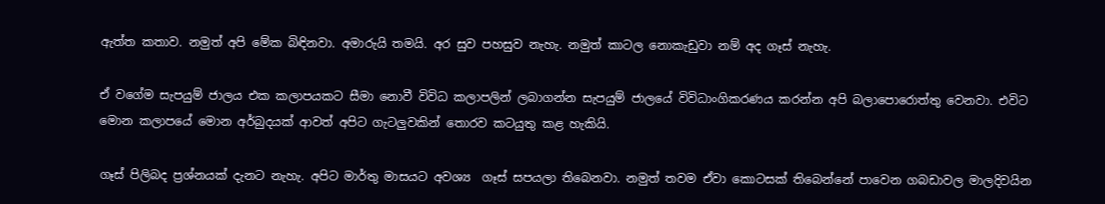ඇත්ත කතාව. නමුත් අපි මේක බිඳිනවා. අමාරුයි තමයි. අර සුව පහසුව නැහැ. නමුත් කාටල නොකැඩුවා නම් අද ගෑස් නැහැ.

ඒ වගේම සැපයුම් ජාලය එක කලාපයකට සීමා නොවී විවිධ කලාපලින් ලබාගන්න සැපයුම් ජාලයේ විවිධාංගිකරණය කරන්න අපි බලාපොරොත්තු වෙනවා. එවිට මොන කලාපයේ මොන අර්බුදයක් ආවත් අපිට ගැටලුවකින් තොරව කටයුතු කළ හැකියි.

ගෑස් පිලිබද ප්‍රශ්නයක් දැනට නැහැ. අපිට මාර්තු මාසයට අවශ්‍ය  ගෑස් සපයලා තිබෙනවා. නමුත් තවම ඒවා කොටසක් තිබෙන්නේ පාවෙන ගබඩාවල මාලදිවයින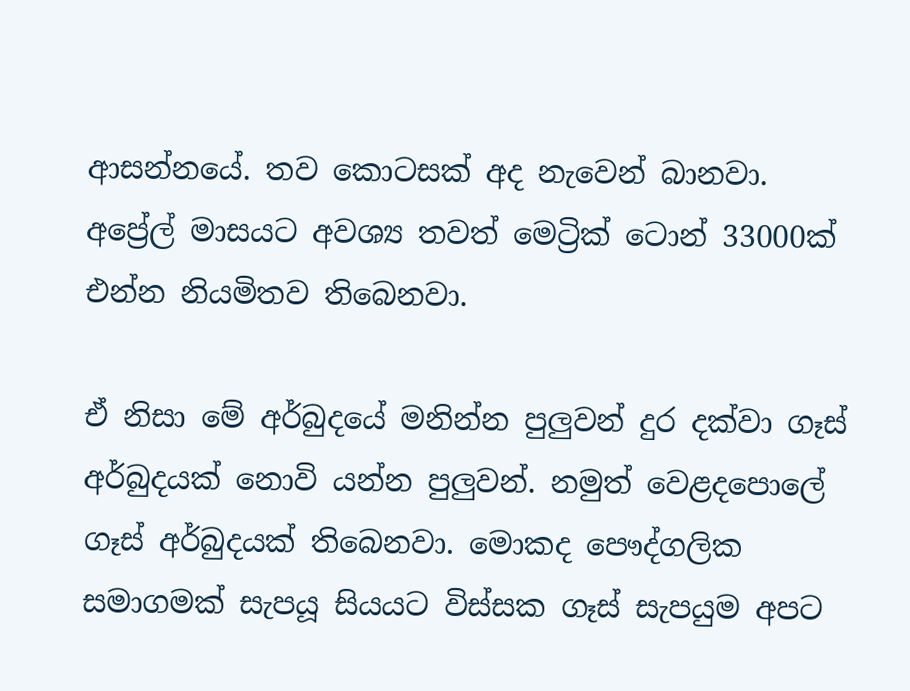ආසන්නයේ. තව කොටසක් අද නැවෙන් බානවා. අප්‍රේල් මාසයට අවශ්‍ය තවත් මෙට්‍රික් ටොන් 33000ක් එන්න නියමිතව තිබෙනවා.

ඒ නිසා මේ අර්බුදයේ මනින්න පුලුවන් දුර දක්වා ගෑස් අර්බුදයක් නොවි යන්න පුලුවන්. නමුත් වෙළදපොලේ ගෑස් අර්බුදයක් තිබෙනවා. මොකද පෞද්ගලික සමාගමක් සැපයූ සියයට විස්සක ගෑස් සැපයුම අපට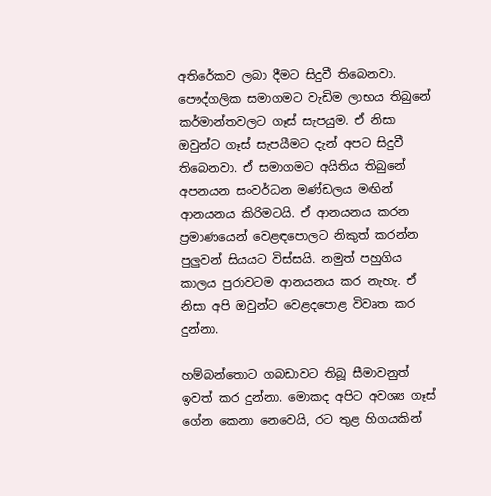අතිරේකව ලබා දීමට සිදුවී තිබෙනවා.  පෞද්ගලික සමාගමට වැඩිම ලාභය තිබුනේ කර්මාන්තවලට ගෑස් සැපයුම. ඒ නිසා ඔවුන්ට ගෑස් සැපයීමට දැන් අපට සිදුවී තිබෙනවා. ඒ සමාගමට අයිතිය තිබුනේ අපනයන සංවර්ධන මණ්ඩලය මඟින් ආනයනය කිරිමටයි. ඒ ආනයනය කරන ප්‍රමාණයෙන් වෙළඳපොලට නිකුත් කරන්න පුලුවන් සියයට විස්සයි. නමුත් පහුගිය කාලය පුරාවටම ආනයනය කර නැහැ. ඒ නිසා අපි ඔවුන්ට වෙළදපොළ විවෘත කර දුන්නා.

හම්බන්තොට ගබඩාවට තිබූ සීමාවනුත් ඉවත් කර දුන්නා. මොකද අපිට අවශ්‍ය ගෑස් ගේන කෙනා නෙවෙයි, රට තුළ හිගයකින්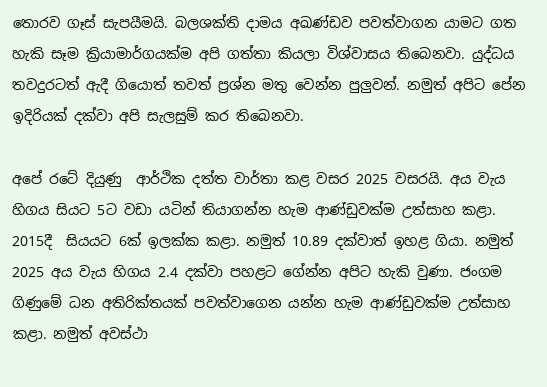තොරව ගෑස් සැපයීමයි. බලශක්ති දාමය අඛණ්ඩව පවත්වාගන යාමට ගත හැකි සෑම ක්‍රියාමාර්ගයක්ම අපි ගත්තා කියලා විශ්වාසය තිබෙනවා. යුද්ධය තවදුරටත් ඇදී ගියොත් තවත් ප්‍රශ්න මතු වෙන්න පුලුවන්. නමුත් අපිට පේන ඉදිරියක් දක්වා අපි සැලසුම් කර තිබෙනවා.

අපේ රටේ දියුණු  ආර්ථික දත්ත වාර්තා කළ වසර 2025 වසරයි. අය වැය හිගය සියට 5ට වඩා යටින් තියාගන්න හැම ආණ්ඩුවක්ම උත්සාහ කළා.  2015දී  සියයට 6ක් ඉලක්ක කළා. නමුත් 10.89 දක්වාත් ඉහළ ගියා. නමුත් 2025 අය වැය හිගය 2.4 දක්වා පහළට ගේන්න අපිට හැකි වුණා. ජංගම ගිණුමේ ධන අතිරික්තයක් පවත්වාගෙන යන්න හැම ආණ්ඩුවක්ම උත්සාහ කළා. නමුත් අවස්ථා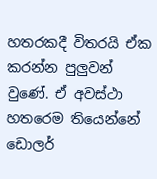හතරකදී විතරයි ඒක කරන්න පුලුවන් වුණේ. ඒ අවස්ථා හතරෙම තියෙන්නේ ඩොලර්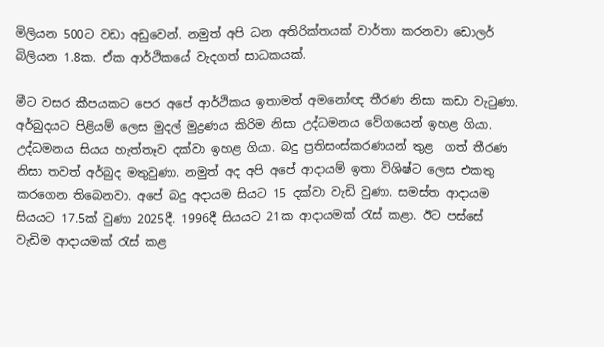මිලියන 500ට වඩා අඩුවෙන්. නමුත් අපි ධන අතිරික්තයක් වාර්තා කරනවා ඩොලර් බිලියන 1.8ක. ඒක ආර්ථිකයේ වැදගත් සාධකයක්.

මීට වසර කීපයකට පෙර අපේ ආර්ථිකය ඉතාමත් අමනෝඥ තීරණ නිසා කඩා වැටුණා. අර්බුදයට පිළියම් ලෙස මුදල් මුද්‍රණය කිරිම නිසා උද්ධමනය වේගයෙන් ඉහළ ගියා. උද්ධමනය සියය හැත්තෑව දක්වා ඉහළ ගියා. බදු ප්‍රතිසංස්කරණයන් තුළ  ගත් තීරණ නිසා තවත් අර්බුද මතුවුණා. නමුත් අද අපි අපේ ආදායම් ඉතා විශිෂ්ට ලෙස එකතු කරගෙන තිබෙනවා. අපේ බදු අදායම සියට 15 දක්වා වැඩි වුණා. සමස්ත ආදායම සියයට 17.5ක් වුණා 2025දී. 1996දී සියයට 21ක ආදායමක් රැස් කළා. ඊට පස්සේ වැඩිම ආදායමක් රැස් කළ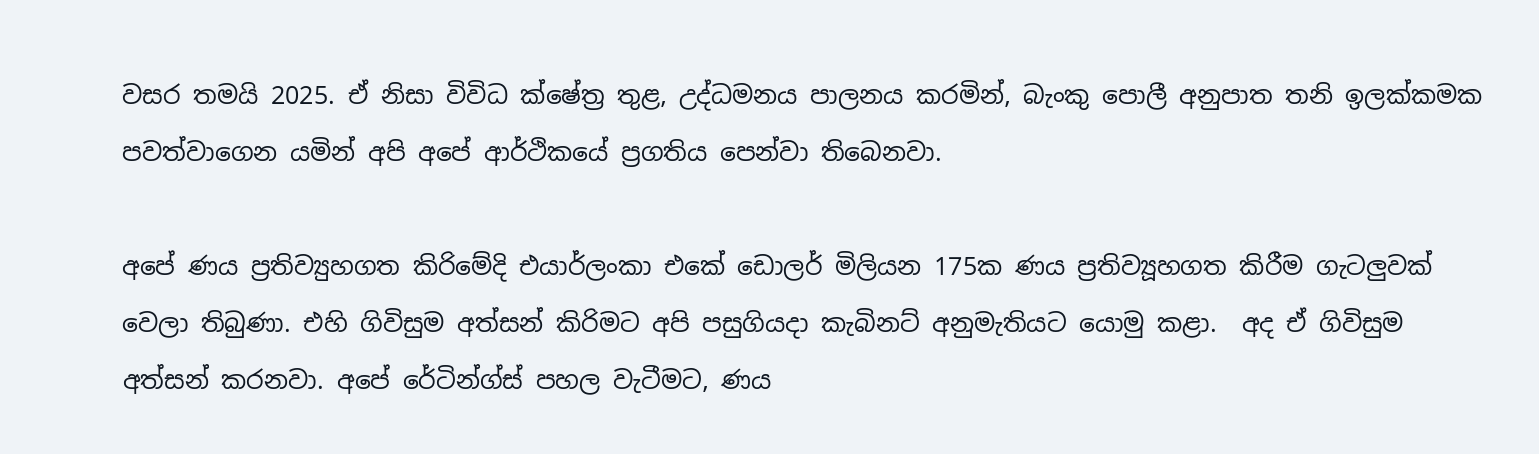වසර තමයි 2025. ඒ නිසා විවිධ ක්ෂේත්‍ර තුළ, උද්ධමනය පාලනය කරමින්, බැංකු පොලී අනුපාත තනි ඉලක්කමක පවත්වාගෙන යමින් අපි අපේ ආර්ථිකයේ ප්‍රගතිය පෙන්වා තිබෙනවා.

අපේ ණය ප්‍රතිව්‍යුහගත කිරිමේදි එයාර්ලංකා එකේ ඩොලර් මිලියන 175ක ණය ප්‍රතිව්‍යූහගත කිරීම ගැටලුවක් වෙලා තිබුණා. එහි ගිවිසුම අත්සන් කිරිමට අපි පසුගියදා කැබිනට් අනුමැතියට යොමු කළා.  අද ඒ ගිවිසුම අත්සන් කරනවා. අපේ රේටින්ග්ස් පහල වැටීමට, ණය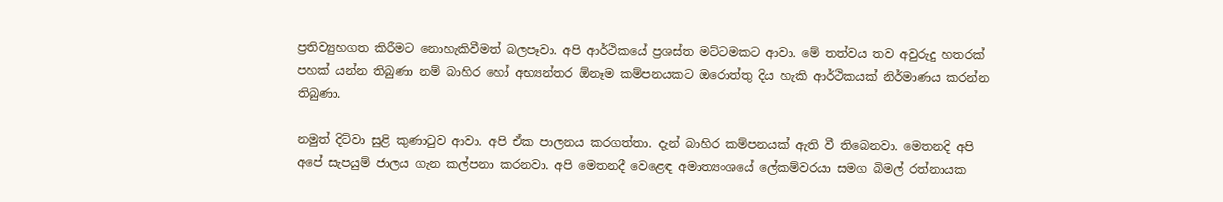ප්‍රතිව්‍යුහගත කිරීමට නොහැකිවීමත් බලපෑවා. අපි ආර්ථිකයේ ප්‍රශස්ත මට්ටමකට ආවා. මේ තත්වය තව අවුරුදු හතරක් පහක් යන්න තිබුණා නම් බාහිර හෝ අභ්‍යන්තර ඕනෑම කම්පනයකට ඔරොත්තු දිය හැකි ආර්ථිකයක් නිර්මාණය කරන්න තිබුණා.

නමුත් දිට්වා සුළි කුණාටුව ආවා. අපි ඒක පාලනය කරගත්තා. දැන් බාහිර කම්පනයක් ඇති වී තිබෙනවා. මෙතනදි අපි අපේ සැපයුම් ජාලය ගැන කල්පනා කරනවා. අපි මෙතනදී වෙළෙඳ අමාත්‍යංශයේ ලේකම්වරයා සමග බිමල් රත්නායක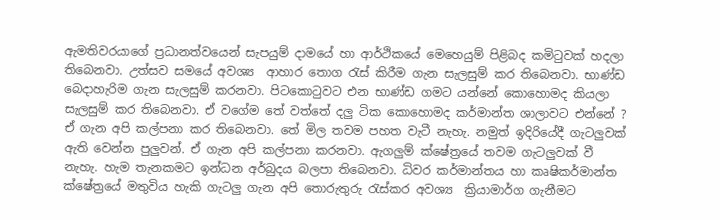ඇමතිවරයාගේ ප්‍රධානත්වයෙන් සැපයුම් දාමයේ හා ආර්ථිකයේ මෙහෙයුම් පිළිබද කමිටුවක් හදලා තිබෙනවා. උත්සව සමයේ අවශ්‍ය  ආහාර තොග රැස් කිරීම ගැන සැලසුම් කර තිබෙනවා. භාණ්ඩ බෙදාහැරිම ගැන සැලසුම් කරනවා. පිටකොටුවට එන භාණ්ඩ ගමට යන්නේ කොහොමද කියලා සැලසුම් කර තිබෙනවා. ඒ වගේම තේ වත්තේ දලු ටික කොහොමද කර්මාන්ත ශාලාවට එන්නේ ? ඒ ගැන අපි කල්පනා කර තිබෙනවා. තේ මිල තවම පහත වැටී නැහැ. නමුත් ඉදිරියේදී ගැටලුවක් ඇති වෙන්න පුලුවන්. ඒ ගැන අපි කල්පනා කරනවා. ඇගලුම් ක්ෂේත්‍රයේ තවම ගැටලුවක් වී නැහැ. හැම තැනකමට ඉන්ධන අර්බුදය බලපා තිබෙනවා. ධිවර කර්මාන්තය හා කෘෂිකර්මාන්ත ක්ෂේත්‍රයේ මතුවිය හැකි ගැටලු ගැන අපි තොරුතුරු රැස්කර අවශ්‍ය  ක්‍රියාමාර්ග ගැනීමට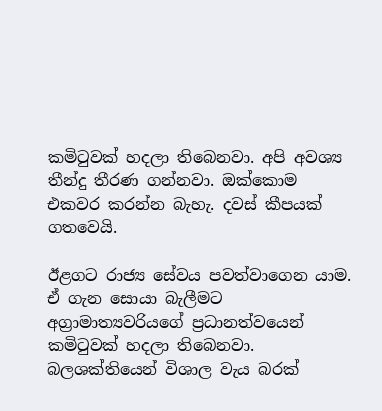කමිටුවක් හදලා තිබෙනවා. අපි අවශ්‍ය තීන්දු තීරණ ගන්නවා. ඔක්කොම එකවර කරන්න බැහැ. දවස් කීපයක් ගතවෙයි.

ඊළගට රාජ්‍ය සේවය පවත්වාගෙන යාම. ඒ ගැන සොයා බැලීමට අග්‍රාමාත්‍යවරියගේ ප්‍රධානත්වයෙන් කමිටුවක් හදලා තිබෙනවා. බලශක්තියෙන් විශාල වැය බරක්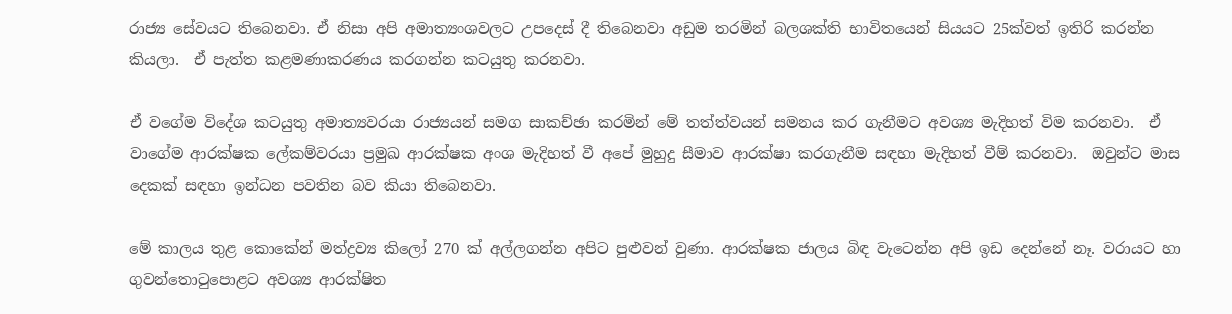රාජ්‍ය සේවයට තිබෙනවා. ඒ නිසා අපි අමාත්‍යංශවලට උපදෙස් දී තිබෙනවා අඩුම තරමින් බලශක්ති භාවිතයෙන් සියයට 25ක්වත් ඉතිරි කරන්න කියලා.  ඒ පැත්ත කළමණාකරණය කරගන්න කටයුතු කරනවා.

ඒ වගේම විදේශ කටයුතු අමාත්‍යවරයා රාජ්‍යයන් සමග සාකච්ඡා කරමින් මේ තත්ත්වයන් සමනය කර ගැනීමට අවශ්‍ය මැදිහත් විම කරනවා.  ඒ වාගේම ආරක්ෂක ලේකම්වරයා ප්‍රමුඛ ආරක්ෂක අංශ මැදිහත් වී අපේ මුහුදු සීමාව ආරක්ෂා කරගැනීම සඳහා මැදිහත් වීම් කරනවා.  ඔවුන්ට මාස දෙකක් සඳහා ඉන්ධන පවතින බව කියා තිබෙනවා.

මේ කාලය තුළ කොකේන් මත්ද්‍රව්‍ය කිලෝ 270 ක් අල්ලගන්න අපිට පුළුවන් වුණා. ආරක්ෂක ජාලය බිඳ වැටෙන්න අපි ඉඩ දෙන්නේ නෑ. වරායට හා ගුවන්තොටුපොළට අවශ්‍ය ආරක්ෂිත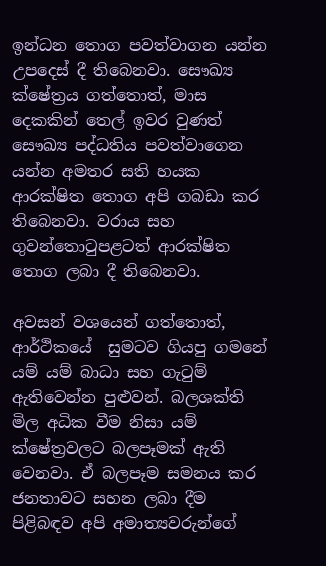ඉන්ධන තොග පවත්වාගන යන්න උපදෙස් දී තිබෙනවා. සෞඛ්‍ය ක්ෂේත්‍රය ගත්තොත්, මාස දෙකකින් තෙල් ඉවර වුණත් සෞඛ්‍ය පද්ධතිය පවත්වාගෙන යන්න අමතර සති හයක ආරක්ෂිත තොග අපි ගබඩා කර තිබෙනවා. වරාය සහ ගුවන්තොටුපළටත් ආරක්ෂිත තොග ලබා දී තිබෙනවා.

අවසන් වශයෙන් ගත්තොත්, ආර්ථිකයේ  සුමටව ගියපු ගමනේ යම් යම් බාධා සහ ගැටුම් ඇතිවෙන්න පුළුවන්. බලශක්ති මිල අධික වීම නිසා යම් ක්ෂේත්‍රවලට බලපෑමක් ඇති වෙනවා. ඒ බලපෑම සමනය කර ජනතාවට සහන ලබා දීම පිළිබඳව අපි අමාත්‍යවරුන්ගේ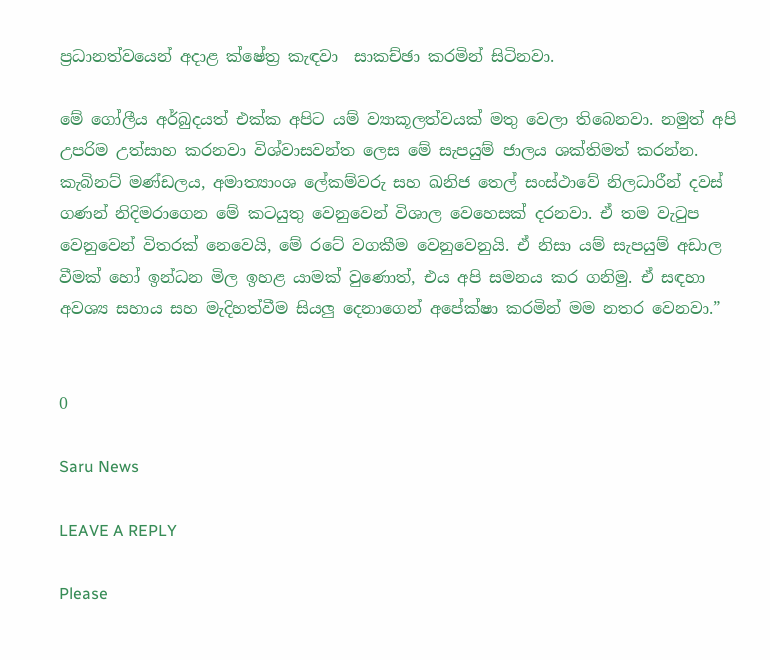ප්‍රධානත්වයෙන් අදාළ ක්ෂේත්‍ර කැඳවා  සාකච්ඡා කරමින් සිටිනවා.

මේ ගෝලීය අර්බුදයත් එක්ක අපිට යම් ව්‍යාකූලත්වයක් මතු වෙලා තිබෙනවා. නමුත් අපි උපරිම උත්සාහ කරනවා විශ්වාසවන්ත ලෙස මේ සැපයුම් ජාලය ශක්තිමත් කරන්න. කැබිනට් මණ්ඩලය, අමාත්‍යාංශ ලේකම්වරු සහ ඛනිජ තෙල් සංස්ථාවේ නිලධාරීන් දවස් ගණන් නිදිමරාගෙන මේ කටයුතු වෙනුවෙන් විශාල වෙහෙසක් දරනවා. ඒ තම වැටුප වෙනුවෙන් විතරක් නෙවෙයි, මේ රටේ වගකීම වෙනුවෙනුයි. ඒ නිසා යම් සැපයුම් අඩාල වීමක් හෝ ඉන්ධන මිල ඉහළ යාමක් වුණොත්, එය අපි සමනය කර ගනිමු. ඒ සඳහා අවශ්‍ය සහාය සහ මැදිහත්වීම සියලු දෙනාගෙන් අපේක්ෂා කරමින් මම නතර වෙනවා.”


0

Saru News

LEAVE A REPLY

Please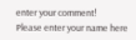enter your comment!
Please enter your name here